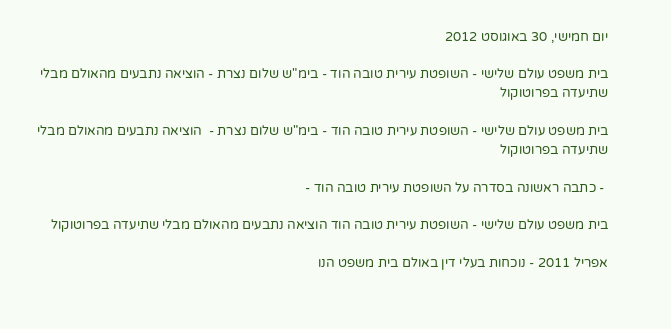יום חמישי, 30 באוגוסט 2012

בית משפט עולם שלישי - השופטת עירית טובה הוד - בימ"ש שלום נצרת - הוציאה נתבעים מהאולם מבלי שתיעדה בפרוטוקול

בית משפט עולם שלישי - השופטת עירית טובה הוד - בימ"ש שלום נצרת -  הוציאה נתבעים מהאולם מבלי שתיעדה בפרוטוקול

 - כתבה ראשונה בסדרה על השופטת עירית טובה הוד -

בית משפט עולם שלישי - השופטת עירית טובה הוד הוציאה נתבעים מהאולם מבלי שתיעדה בפרוטוקול

אפריל 2011 - נוכחות בעלי דין באולם בית משפט הנו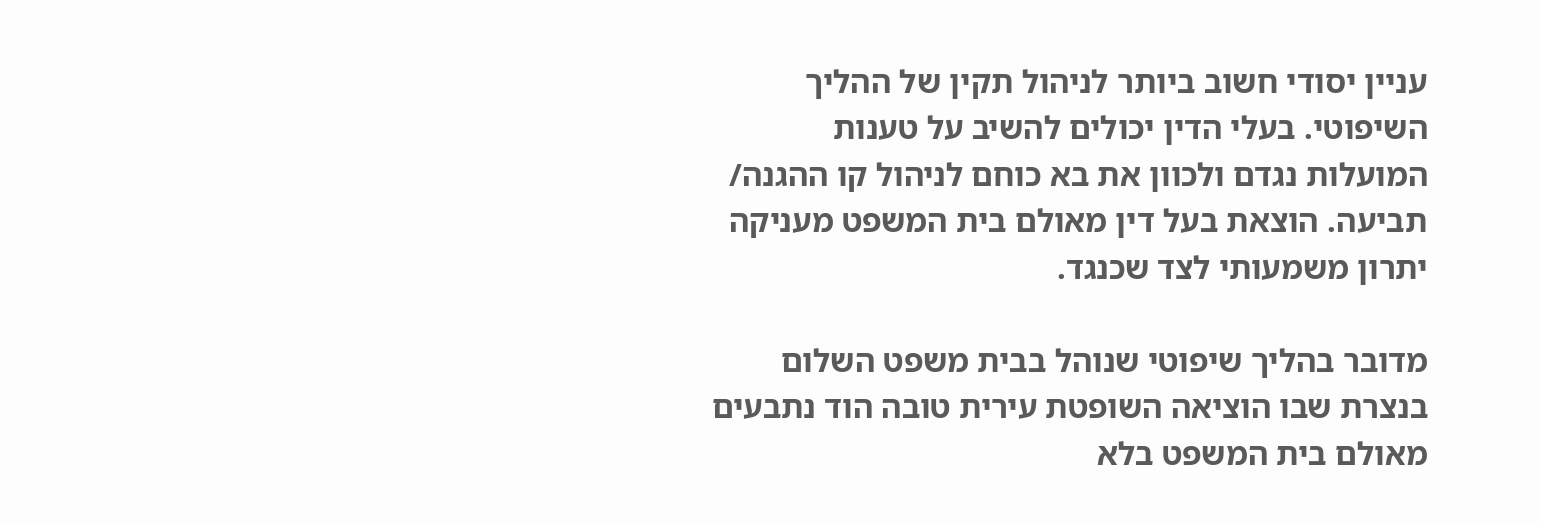עניין יסודי חשוב ביותר לניהול תקין של ההליך השיפוטי. בעלי הדין יכולים להשיב על טענות המועלות נגדם ולכוון את בא כוחם לניהול קו ההגנה/ תביעה. הוצאת בעל דין מאולם בית המשפט מעניקה יתרון משמעותי לצד שכנגד.

מדובר בהליך שיפוטי שנוהל בבית משפט השלום בנצרת שבו הוציאה השופטת עירית טובה הוד נתבעים מאולם בית המשפט בלא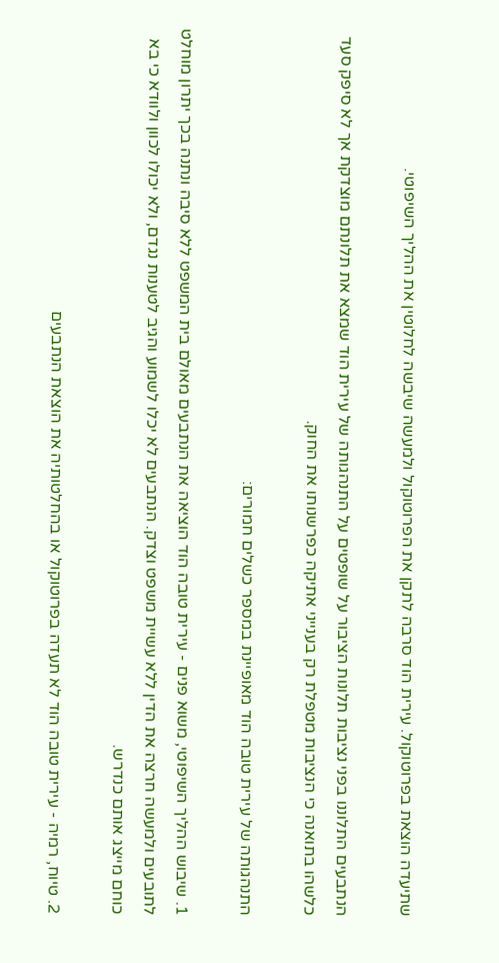שתיעדה הוצאת בפרוטוקול. עירית הוד סרבה לתקן את הפרוטוקול ולמעשה שיבשה לחלוטין את ההליך השיפוטי.

הנתבעים התלוננו בפני נציבות תלונות הציבור על שופטים על התנהגותה של עירית הוד שמצא את תלונתם מוצדקת אך לא סיפק סעד כלשהו בתואנה כי הנציבות מטפלת רק בענייני אתיקה כפרשנותו את החוק.

התנהגותה של עירית טובה הוד מאופיינת במספר כשלים חמורים:

1. שיבוש ההליך השיפוטי, משוא פנים - עירית טובה הוד הוציאה את הנתבעים מאולם בית המשפט ללא סיבה ונתנה בכך יתרון מוחלט לתובעים ולמעשה חרצה את הדין ללא עשיית משפט וצדק. הנתבעים לא יכלו לשמוע והגיב לטענות נגדם, ולא יכולו לכוון ולוודא כי בא כוחם מייצג אותם כנדרש.

2. טיוח, רמיה - עירית טובה הוד לא תעדה בפרוטוקול או בהחלטותיה את הוצאת הנתבעים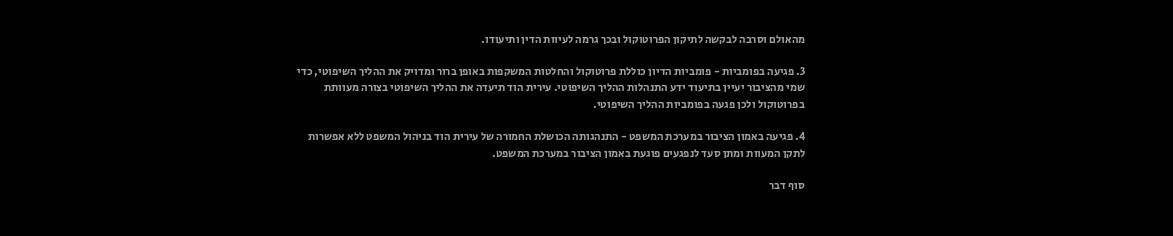מהאולם וסרבה לבקשה לתיקון הפרוטוקול ובכך גרמה לעיוות הדין ותיעודו.

3. פגיעה בפומביות - פומביות הדיון כוללת פרוטוקול והחלטות המשקפות באופן ברור ומדויק את ההליך השיפוטי, כדי שמי מהציבור יעיין בתיעוד ידע התנהלות ההליך השיפוטי. עירית הוד תיעדה את ההליך השיפוטי בצורה מעוותת בפרוטוקול ולכן פגעה בפומביות ההליך השיפוטי.

4. פגיעה באמון הציבור במערכת המשפט - התנהגותה הכושלת החמורה של עירית הוד בניהול המשפט ללא אפשרות לתקן המעוות ומתן סעד לנפגעים פוגעת באמון הציבור במערכת המשפט.

סוף דבר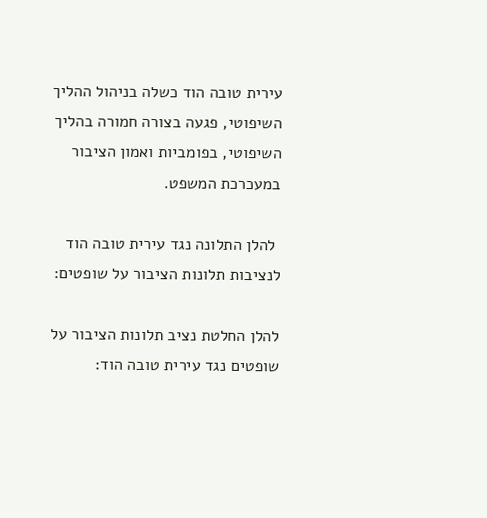עירית טובה הוד כשלה בניהול ההליך השיפוטי, פגעה בצורה חמורה בהליך השיפוטי, בפומביות ואמון הציבור במעכרכת המשפט.

 להלן התלונה נגד עירית טובה הוד לנציבות תלונות הציבור על שופטים:

להלן החלטת נציב תלונות הציבור על שופטים נגד עירית טובה הוד: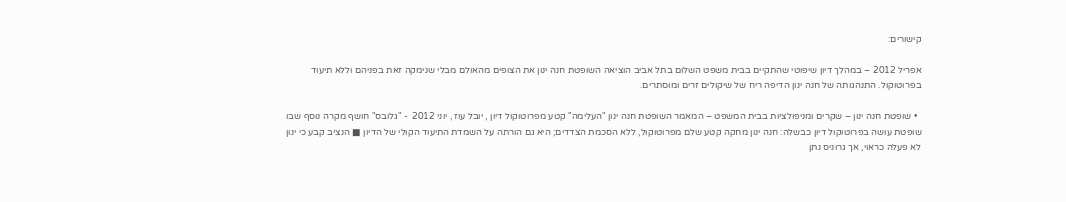קישורים:

אפריל 2012 – במהלך דיון שיפוטי שהתקיים בבית משפט השלום בתל אביב הוציאה השופטת חנה ינון את הצופים מהאולם מבלי שנימקה זאת בפניהם וללא תיעוד בפרוטוקול. התנהגותה של חנה ינון הדיפה ריח של שיקולים זרים ומוסתרים.

  • שופטת חנה ינון – שקרים ומניפולציות בבית המשפט – המאמר השופטת חנה ינון "העלימה" קטע מפרוטוקול דיון , יובל עוז , יוני 2012  - "גלובס" חושף מקרה נוסף שבו שופטת עושה בפרוטוקול דיון כבשלה: חנה ינון מחקה קטע שלם מפרוטוקול, ללא הסכמת הצדדים; היא גם הורתה על השמדת התיעוד הקולי של הדיון ■ הנציב קבע כי ינון לא פעלה כראוי, אך גרוניס נתן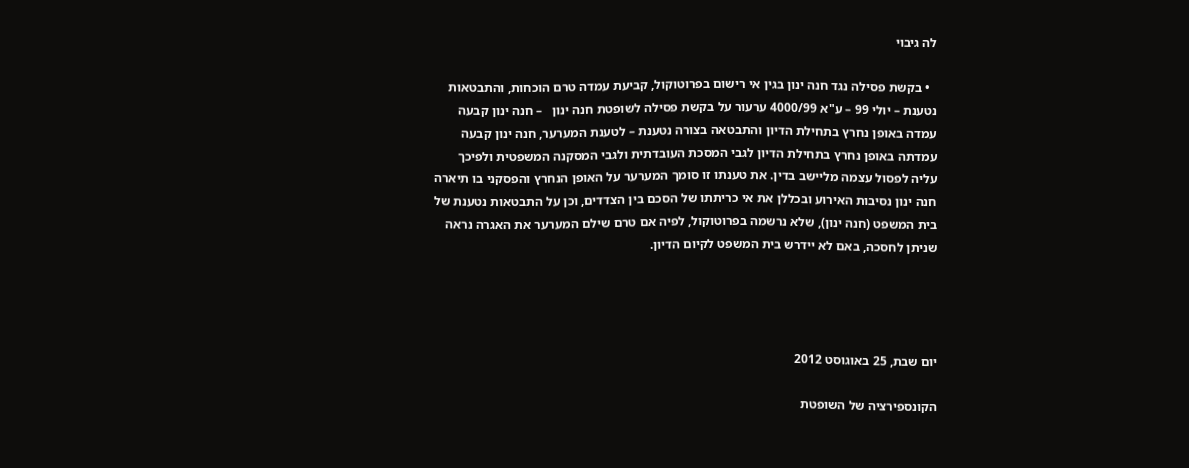לה גיבוי

  • בקשת פסילה נגד חנה ינון בגין אי רישום בפרוטוקול, קביעת עמדה טרם הוכחות, והתבטאות נטענת – יולי 99 – ע"א 4000/99 ערעור על בקשת פסילה לשופטת חנה ינון   – חנה ינון קבעה עמדה באופן נחרץ בתחילת הדיון והתבטאה בצורה נטענת – לטענת המערער, חנה ינון קבעה עמדתה באופן נחרץ בתחילת הדיון לגבי המסכת העובדתית ולגבי המסקנה המשפטית ולפיכך עליה לפסול עצמה מליישב בדין. את טענתו זו סומך המערער על האופן הנחרץ והפסקני בו תיארה חנה ינון נסיבות האירוע ובכללן את אי כריתתו של הסכם בין הצדדים, וכן על התבטאות נטענת של בית המשפט (חנה ינון), שלא נרשמה בפרוטוקול, לפיה אם טרם שילם המערער את האגרה נראה שניתן לחסכה, באם לא יידרש בית המשפט לקיום הדיון.




יום שבת, 25 באוגוסט 2012

הקונספירציה של השופטת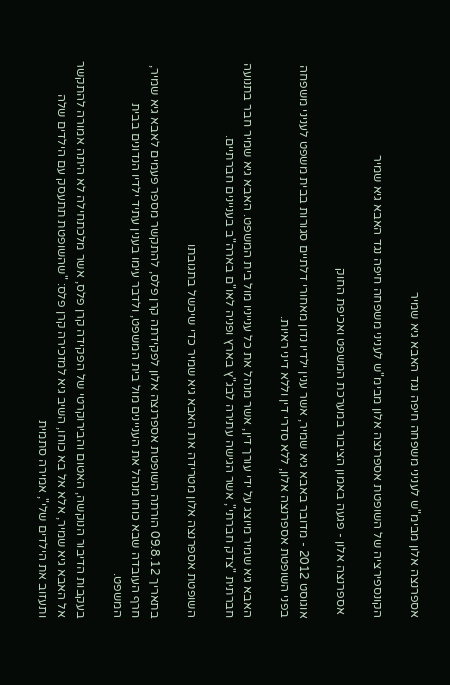אספרנצה אלון מבימ"ש לעניני משפחה חיפה נגד האבא גיא שמיר

הקונספירציה של השופטת אספרנצה אלון מבימ"ש לעניני משפחה חיפה נגד האבא גיא שמיר

 אספרנצה אלון - פגעה באמון הציבור במערכת המשפט ואכיפת החוק

אוגוסט 2012 - מדובר באבא גיא שמיר, אשר ענין ילדיו נדון מאחורי דלתיים סגורות בבית משפט לעניני משפחה בפני השופטת אספרנצה אלון, ללא סדרי דין וללא דיני ראיות.

האבא גיא שמיר מיוצג על ידי עורך דין, אשר מנהל את כל ענייניו מול בית המשפט. האבא גיא שמיר חבר בתנועה חברתית "צדק חברתי", אשר הגישה עתירה לבג"ץ בארץ ופניה לאו"ם בארה"ב בעניינים חברתיים.

השופטת אספרנצה אלון מטרידה את האבא גיא שמיר כדי שיכשל בתגובתו

בתאריך 09.8.12 הורתה השופטת אספרנצה אלון לפקידתה קרן פלס, להתקשר מספר פעמים לאבא גיא שמיר, חרף העובדה שבא כוחו מנהל את העניינים מול בית המשפט, ולדבר עימו בענין עתיד ילדיו הנדונים בבית המשפט.

בעקבות הדיבור הנוקשה, האטום והבירוקרטי של הפקידה קרן פלס, אשר מלכתחילה לא היתה אמורה להתקשר אל האבא גיא שמיר, אלא אל בא כוחו, השיב גיא למזכירה קרן פלס: "שהשופטת תתעסק עם הילדים שלה ותעזוב את הילדים שלי", אמירה סתמית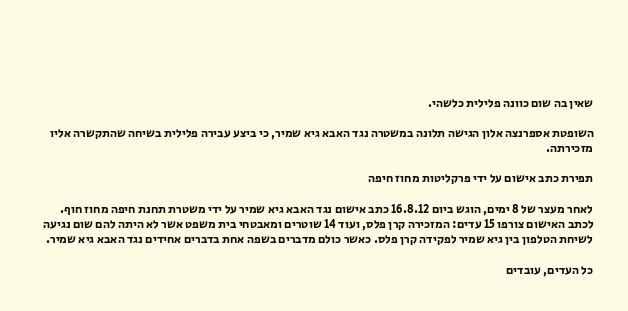שאין בה שום כוונה פלילית כלשהי.

השופטת אספרנצה אלון הגישה תלונה במשטרה נגד האבא גיא שמיר, כי ביצע עבירה פלילית בשיחה שהתקשרה אליו מזכירתה.

תפירת כתב אישום על ידי פרקליטות מחוז חיפה

לאחר מעצר של 8 ימים, הוגש ביום 16.8.12 כתב אישום נגד האבא גיא שמיר על ידי משטרת תחנת חיפה מחוז חוף. לכתב האישום צורפו 15 עדים: המזכירה קרן פלס, ועוד 14 שוטרים ומאבטחי בית משפט אשר לא היתה להם שום נגיעה לשיחת הטלפון בין גיא שמיר לפקידה קרן פלס. כאשר כולם מדברים בשפה אחת בדברים אחידים נגד האבא גיא שמיר.

כל העדים, עובדים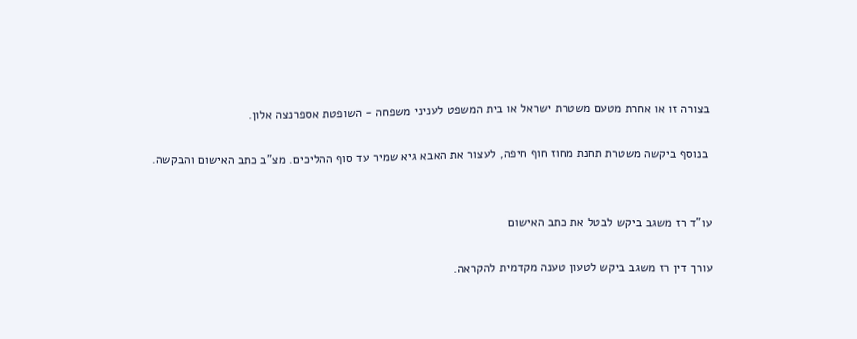בצורה זו או אחרת מטעם משטרת ישראל או בית המשפט לעניני משפחה - השופטת אספרנצה אלון.

 בנוסף ביקשה משטרת תחנת מחוז חוף חיפה, לעצור את האבא גיא שמיר עד סוף ההליכים. מצ"ב כתב האישום והבקשה.


עו"ד רז משגב ביקש לבטל את כתב האישום

עורך דין רז משגב ביקש לטעון טענה מקדמית להקראה.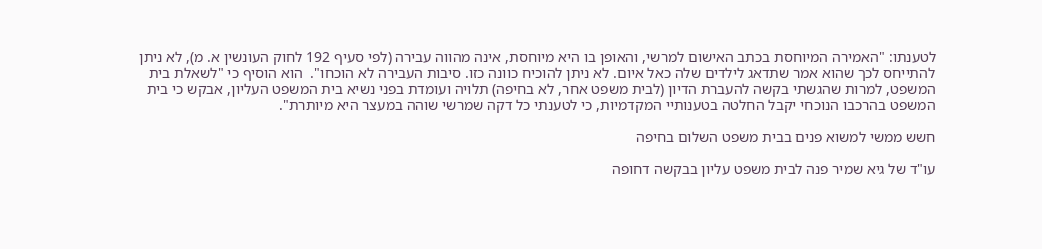לטענתו: "האמירה המיוחסת בכתב האישום למרשי, והאופן בו היא מיוחסת, אינה מהווה עבירה (לפי סעיף 192 לחוק העונשין א. מ), לא ניתן להתייחס לכך שהוא אמר שתדאג לילדים שלה כאל איום. לא ניתן להוכיח כוונה כזו. סיבות העבירה לא הוכחו".  הוא הוסיף כי "לשאלת בית המשפט, למרות שהגשתי בקשה להעברת הדיון (לבית משפט אחר, לא בחיפה) תלויה ועומדת בפני נשיא בית המשפט העליון, אבקש כי בית המשפט בהרכבו הנוכחי יקבל החלטה בטענותיי המקדמיות, כי לטענתי כל דקה שמרשי שוהה במעצר היא מיותרת".

חשש ממשי למשוא פנים בבית משפט השלום בחיפה

עו"ד של גיא שמיר פנה לבית משפט עליון בבקשה דחופה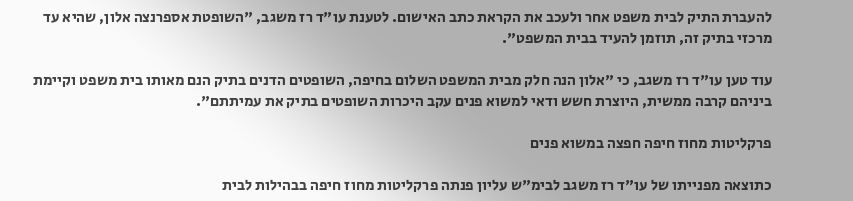להעברת התיק לבית משפט אחר ולעכב את הקראת כתב האישום. לטענת עו"ד רז משגב, "השופטת אספרנצה אלון, שהיא עד מרכזי בתיק זה, תוזמן להעיד בבית המשפט".

עוד טען עו"ד רז משגב, כי "אלון הנה חלק מבית המשפט השלום בחיפה, השופטים הדנים בתיק הנם מאותו בית משפט וקיימת ביניהם קרבה ממשית, היוצרת חשש ודאי למשוא פנים עקב היכרות השופטים בתיק את עמיתתם".

פרקליטות מחוז חיפה חפצה במשוא פנים

כתוצאה מפנייתו של עו"ד רז משגב לבימ"ש עליון פנתה פרקליטות מחוז חיפה בבהילות לבית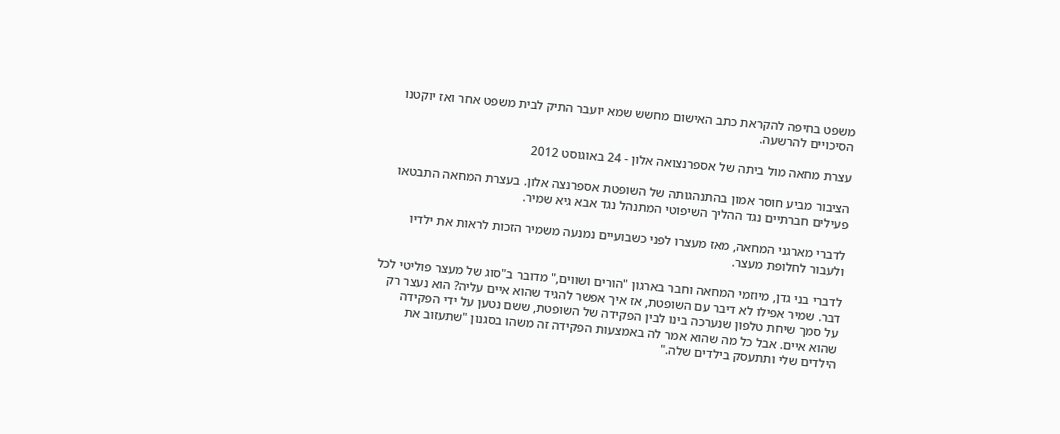משפט בחיפה להקראת כתב האישום מחשש שמא יועבר התיק לבית משפט אחר ואז יוקטנו הסיכויים להרשעה.

עצרת מחאה מול ביתה של אספרנצואה אלון - 24 באוגוסט 2012

הציבור מביע חוסר אמון בהתנהגותה של השופטת אספרנצה אלון. בעצרת המחאה התבטאו פעילים חברתיים נגד ההליך השיפוטי המתנהל נגד אבא גיא שמיר.

לדברי מארגני המחאה, מאז מעצרו לפני כשבועיים נמנעה משמיר הזכות לראות את ילדיו ולעבור לחלופת מעצר.

לדברי בני גדן, מיוזמי המחאה וחבר בארגון "הורים ושווים," מדובר ב"סוג של מעצר פוליטי לכל דבר. שמיר אפילו לא דיבר עם השופטת, אז איך אפשר להגיד שהוא איים עליה? הוא נעצר רק על סמך שיחת טלפון שנערכה בינו לבין הפקידה של השופטת, ששם נטען על ידי הפקידה שהוא איים. אבל כל מה שהוא אמר לה באמצעות הפקידה זה משהו בסגנון "שתעזוב את הילדים שלי ותתעסק בילדים שלה."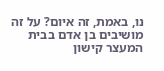נו, באמת, זה איום? על זה מושיבים בן אדם בבית המעצר קישון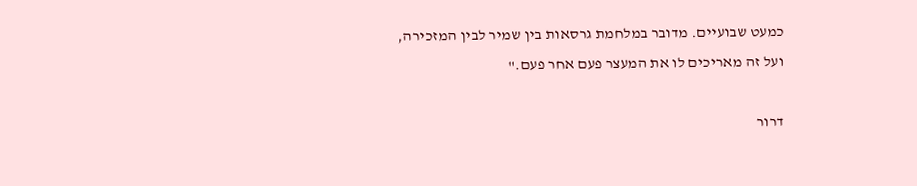כמעט שבועיים. מדובר במלחמת גרסאות בין שמיר לבין המזכירה, ועל זה מאריכים לו את המעצר פעם אחר פעם."

דרור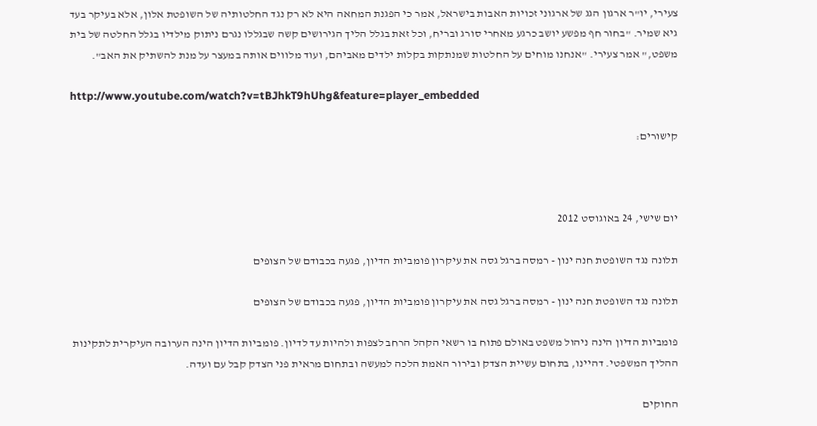צעירי, יו"ר ארגון הגג של ארגוני זכויות האבות בישראל, אמר כי הפגנת המחאה היא לא רק נגד החלטותיה של השופטת אלון, אלא בעיקר בעד גיא שמיר. "בחור חף מפשע יושב כרגע מאחרי סורג ובריח, וכל זאת בגלל הליך הגירושים קשה שבגללו נגרם ניתוק מילדיו בגלל החלטה של בית משפט," אמר צעירי. "אנחנו מוחים על החלטות שמנתקות בקלות ילדים מאביהם, ועוד מלווים אותה במעצר על מנת להשתיק את האב".

http://www.youtube.com/watch?v=tBJhkT9hUhg&feature=player_embedded

קישורים:



יום שישי, 24 באוגוסט 2012

תלונה נגד השופטת חנה ינון - רמסה ברגל גסה את עיקרון פומביות הדיון, פגעה בכבודם של הצופים

תלונה נגד השופטת חנה ינון - רמסה ברגל גסה את עיקרון פומביות הדיון, פגעה בכבודם של הצופים

פומביות הדיון הינה ניהול משפט באולם פתוח בו רשאי הקהל הרחב לצפות ולהיות עד לדיון. פומביות הדיון הינה הערובה העיקרית לתקינות ההליך המשפטי. דהיינו, בתחום עשיית הצדק ובירור האמת הלכה למעשה ובתחום מראית פני הצדק קבל עם ועדה.

החוקים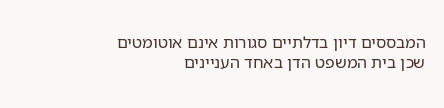המבססים דיון בדלתיים סגורות אינם אוטומטים שכן בית המשפט הדן באחד העניינים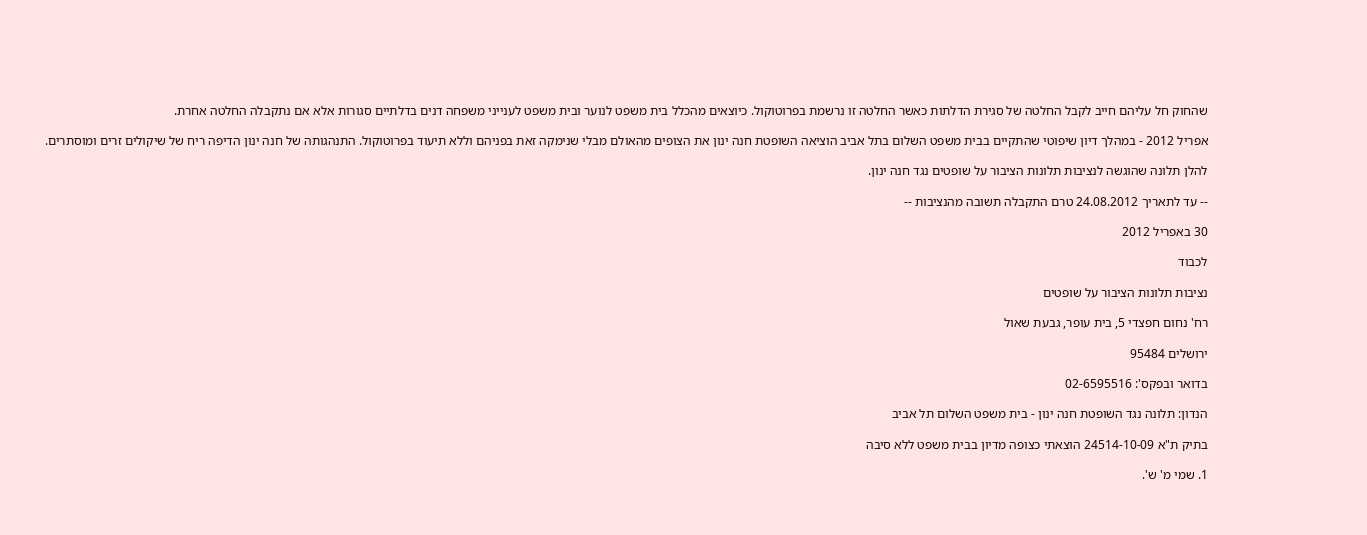שהחוק חל עליהם חייב לקבל החלטה של סגירת הדלתות כאשר החלטה זו נרשמת בפרוטוקול. כיוצאים מהכלל בית משפט לנוער ובית משפט לענייני משפחה דנים בדלתיים סגורות אלא אם נתקבלה החלטה אחרת.

אפריל 2012 - במהלך דיון שיפוטי שהתקיים בבית משפט השלום בתל אביב הוציאה השופטת חנה ינון את הצופים מהאולם מבלי שנימקה זאת בפניהם וללא תיעוד בפרוטוקול. התנהגותה של חנה ינון הדיפה ריח של שיקולים זרים ומוסתרים.

להלן תלונה שהוגשה לנציבות תלונות הציבור על שופטים נגד חנה ינון.

-- עד לתאריך 24.08.2012 טרם התקבלה תשובה מהנציבות --

30 באפריל 2012

לכבוד

נציבות תלונות הציבור על שופטים

רח' נחום חפצדי 5, בית עופר, גבעת שאול

ירושלים 95484

בדואר ובפקס': 02-6595516

הנדון: תלונה נגד השופטת חנה ינון - בית משפט השלום תל אביב

בתיק ת"א 24514-10-09 הוצאתי כצופה מדיון בבית משפט ללא סיבה

1. שמי מ' ש'.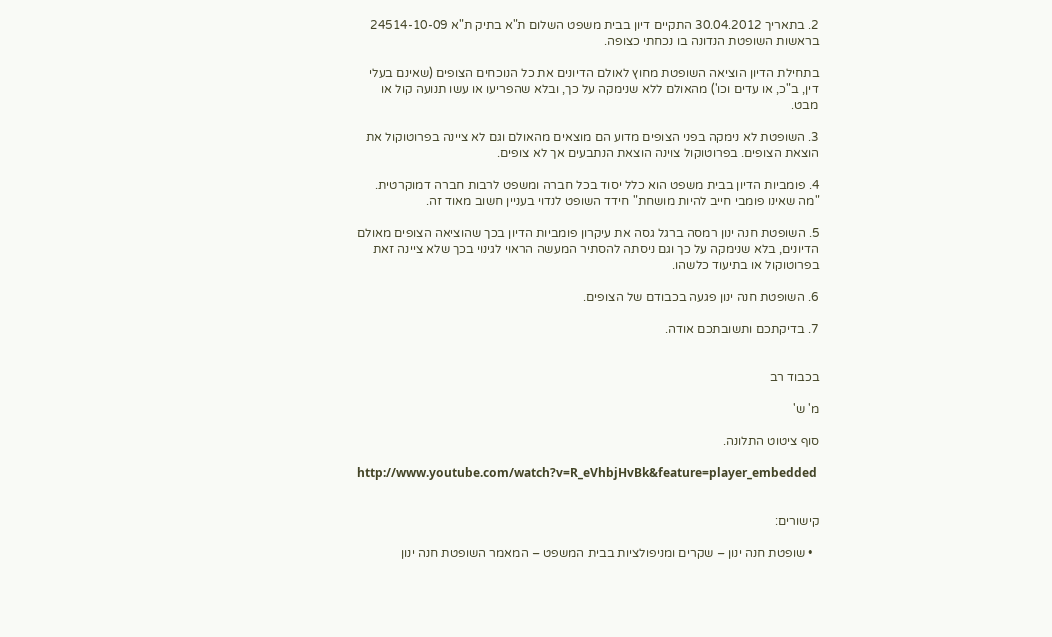2. בתאריך 30.04.2012 התקיים דיון בבית משפט השלום ת"א בתיק ת"א 24514-10-09 בראשות השופטת הנדונה בו נכחתי כצופה.

בתחילת הדיון הוציאה השופטת מחוץ לאולם הדיונים את כל הנוכחים הצופים (שאינם בעלי דין, ב"כ, או עדים וכו') מהאולם ללא שנימקה על כך, ובלא שהפריעו או עשו תנועה קול או מבט.

3. השופטת לא נימקה בפני הצופים מדוע הם מוצאים מהאולם וגם לא ציינה בפרוטוקול את הוצאת הצופים. בפרוטוקול צוינה הוצאת הנתבעים אך לא צופים.

4. פומביות הדיון בבית משפט הוא כלל יסוד בכל חברה ומשפט לרבות חברה דמוקרטית. "מה שאינו פומבי חייב להיות מושחת" חידד השופט לנדוי בעניין חשוב מאוד זה.

5. השופטת חנה ינון רמסה ברגל גסה את עיקרון פומביות הדיון בכך שהוציאה הצופים מאולם הדיונים, בלא שנימקה על כך וגם ניסתה להסתיר המעשה הראוי לגינוי בכך שלא ציינה זאת בפרוטוקול או בתיעוד כלשהו.

6. השופטת חנה ינון פגעה בכבודם של הצופים.

7. בדיקתכם ותשובתכם אודה.


בכבוד רב

מ' ש'

סוף ציטוט התלונה.

http://www.youtube.com/watch?v=R_eVhbjHvBk&feature=player_embedded


קישורים:

  • שופטת חנה ינון – שקרים ומניפולציות בבית המשפט – המאמר השופטת חנה ינון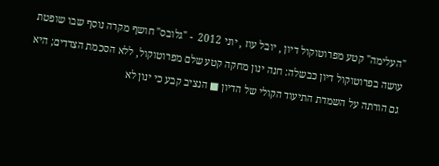"העלימה" קטע מפרוטוקול דיון , יובל עוז , יוני 2012  - "גלובס" חושף מקרה נוסף שבו שופטת עושה בפרוטוקול דיון כבשלה: חנה ינון מחקה קטע שלם מפרוטוקול, ללא הסכמת הצדדים; היא גם הורתה על השמדת התיעוד הקולי של הדיון ■ הנציב קבע כי ינון לא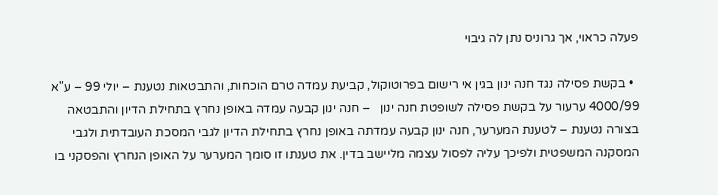פעלה כראוי, אך גרוניס נתן לה גיבוי

  • בקשת פסילה נגד חנה ינון בגין אי רישום בפרוטוקול, קביעת עמדה טרם הוכחות, והתבטאות נטענת – יולי 99 – ע"א 4000/99 ערעור על בקשת פסילה לשופטת חנה ינון   – חנה ינון קבעה עמדה באופן נחרץ בתחילת הדיון והתבטאה בצורה נטענת – לטענת המערער, חנה ינון קבעה עמדתה באופן נחרץ בתחילת הדיון לגבי המסכת העובדתית ולגבי המסקנה המשפטית ולפיכך עליה לפסול עצמה מליישב בדין. את טענתו זו סומך המערער על האופן הנחרץ והפסקני בו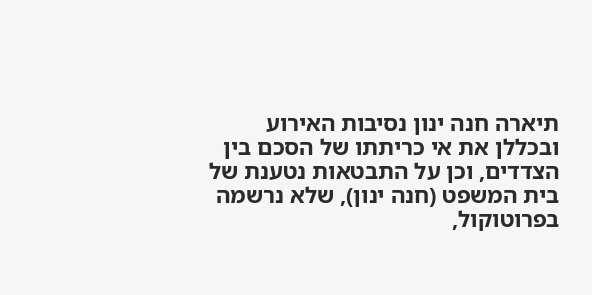תיארה חנה ינון נסיבות האירוע ובכללן את אי כריתתו של הסכם בין הצדדים, וכן על התבטאות נטענת של בית המשפט (חנה ינון), שלא נרשמה בפרוטוקול,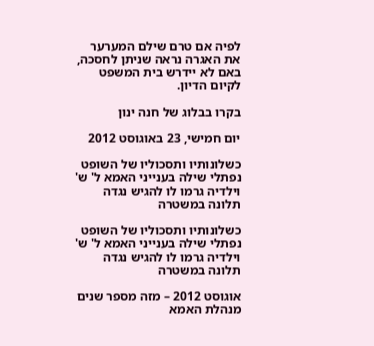לפיה אם טרם שילם המערער את האגרה נראה שניתן לחסכה, באם לא יידרש בית המשפט לקיום הדיון.

בקרו בבלוג של חנה ינון

יום חמישי, 23 באוגוסט 2012

כשלונותיו ותסכוליו של השופט נפתלי שילה בענייני האמא ל' ש' וילדיה גרמו לו להגיש נגדה תלונה במשטרה

כשלונותיו ותסכוליו של השופט נפתלי שילה בענייני האמא ל' ש' וילדיה גרמו לו להגיש נגדה תלונה במשטרה

אוגוסט 2012 – מזה מספר שנים מנהלת האמא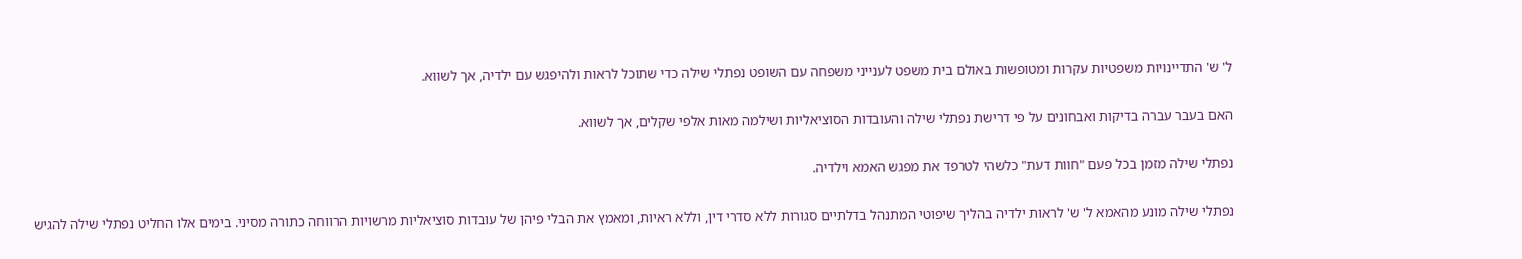ל' ש' התדיינויות משפטיות עקרות ומטופשות באולם בית משפט לענייני משפחה עם השופט נפתלי שילה כדי שתוכל לראות ולהיפגש עם ילדיה, אך לשווא.

האם בעבר עברה בדיקות ואבחונים על פי דרישת נפתלי שילה והעובדות הסוציאליות ושילמה מאות אלפי שקלים, אך לשווא.

נפתלי שילה מזמן בכל פעם "חוות דעת" כלשהי לטרפד את מפגש האמא וילדיה.

נפתלי שילה מונע מהאמא ל' ש' לראות ילדיה בהליך שיפוטי המתנהל בדלתיים סגורות ללא סדרי דין, וללא ראיות, ומאמץ את הבלי פיהן של עובדות סוציאליות מרשויות הרווחה כתורה מסיני. בימים אלו החליט נפתלי שילה להגיש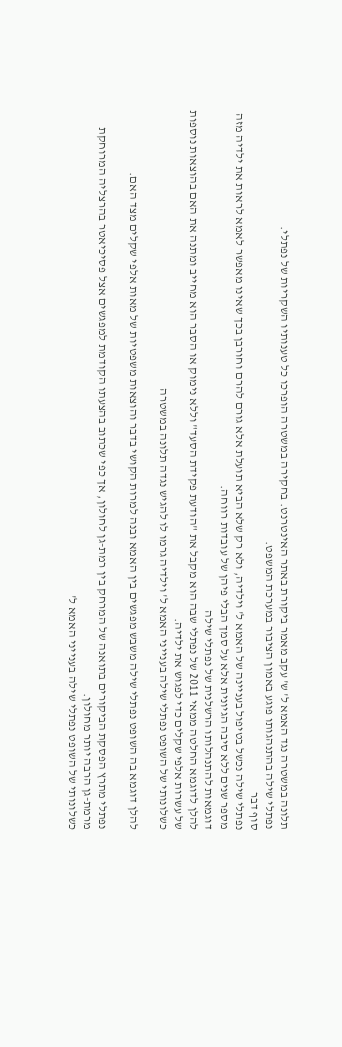תלונה במשטרה נגד האמא ל' ש' עקב מאמר ביקורת באתר האינטרנט. בחקירה במשטרה הופרכו כל טענותיו השקריות של נפתלי.
נפתלי שילה בהתנהגותו פוגע באמון הציבור במערכת המשפט.
סוף דבר
נפתלי שילה נכשל בטיפול בעניינה של האמא ל' וילדיה, ולא רק שלא הביא תועלת אלא גורם להרם וחורבן בכך שאינו מאפשר לאמא לראות את ילדיה מזה מספר שנים ללא סיבה הגיונית אלא על סמך הבלי פיהן של עובדות רווחה.
דוגמאות להתנהלותו הרשלנית של נפתלי שילה
להלן לדוגמא החלטה ממאי 2011 של נפתלי שבה הוא מקבל את "הודעת פקידת הסעד" וללא נימוק או הסבר הוא מחייב ומתנה את האם בהוצאות נוספות של עשרות אלפי שקלים כדי לפגוש את ילדיה.
כשלונותי של השופט נפתלי שילה בענייני האמא ל' וילדיה גרמו לו להגיש נגדה תלונה במשטרה

להלן דוגמא בה השופט נפתלי שילה משבש מפגשים בין האמא ובנה למרות הקושי בדבר והוצאות משפטיות של מאות אלפי שקלים מצד האם.

נפתלי מתרץ הפסקת הביקורים בתואנה של המרחק בין רמת-גן לחולון, אך כפי שכתוב בהצעתו הקודמת למפגשים אצל פסיכיאטר בהרצליה המרוחקת מרמת-גן הרבה יותר מחולון.
כשלונותי של השופט נפתלי שילה בענייני האמא ל'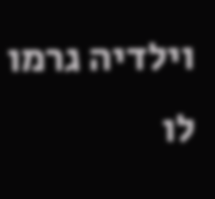וילדיה גרמו לו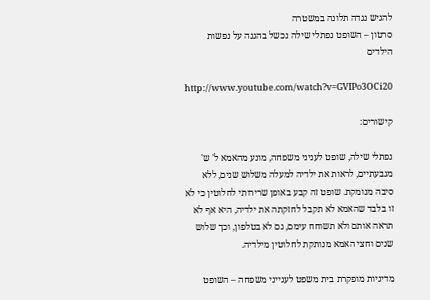להגיש נגדה תלונה במשטרה
סרטון – השופט נפתלי שילה נכשל בהגנה על נפשות הילדים

http://www.youtube.com/watch?v=GVIPo3OCi20

קישורים:

נפתלי שילה, שופט לעניני משפחה, מונע מהאמא ל' ש' מגבעתיים, לראות את ילדיה למעלה משלוש שנים, ללא סיבה מנומקת. שופט זה קבע באופן שרירותי לחלוטין כי לא זו בלבד שהאמא לא תקבל לחזקתה את ילדיה, היא אף לא תראה אותם ולא תשוחח עימם, גם לא בטלפון, וכך שלוש שנים וחצי האמא מנותקת לחלוטין מילדיה.

מדיניות מופקרת בית משפט לענייני משפחה – השופט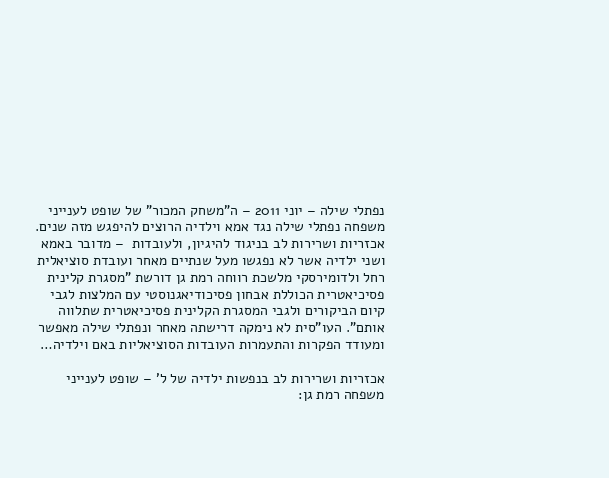נפתלי שילה – יוני 2011 – ה"משחק המכור" של שופט לענייני משפחה נפתלי שילה נגד אמא וילדיה הרוצים להיפגש מזה שנים. אכזריות ושרירות לב בניגוד להיגיון, ולעובדות  – מדובר באמא ושני ילדיה אשר לא נפגשו מעל שנתיים מאחר ועובדת סוציאלית רחל ולדומירסקי מלשכת רווחה רמת גן דורשת "מסגרת קלינית פסיכיאטרית הכוללת אבחון פסיכודיאגנוסטי עם המלצות לגבי קיום הביקורים ולגבי המסגרת הקלינית פסיכיאטרית שתלווה אותם". העו"סית לא נימקה דרישתה מאחר ונפתלי שילה מאפשר ומעודד הפקרות והתעמרות העובדות הסוציאליות באם וילדיה…

אכזריות ושרירות לב בנפשות ילדיה של ל' – שופט לענייני משפחה רמת גן: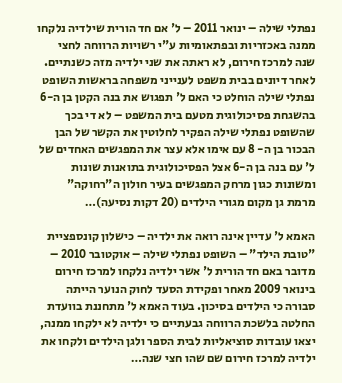נפתלי שילה – ינואר 2011 – ל' אם חד הורית שילדיה נלקחו ממנה באכזריות ובפתאומיות ע"י רשויות הרווחה לחצי שנה למרכז חירום, לא ראתה את שני ילדיה מזה כשנתיים. לאחר דיונים בבית משפט לענייני משפחה בראשות השופט נפתלי שילה הוחלט כי האם ל' תפגוש את בנה הקטן בן ה-6 בהשגחת פסיכולוגית מטעם בית המשפט – לא די בכך שהשופט נפתלי שילה הפקיר לחלוטין את הקשר של הבן הבכור בן ה- 8 עם אימו אלא עצר את המפגשים האחדים של ל' עם בנה בן ה-6 אצל הפסיכולוגית בתואנות שונות ומשונות כגון מרחק המפגשים בעיר חולון ה"רחוקה" מרמת גן מקום מגורי הילדים (20 דקות נסיעה)…

האמא ל' עדיין אינה רואה את ילדיה – כישלון קונספציית "טובת הילד" – השופט נפתלי שילה – אוקטובר 2010 – מדובר באם חד הורית ל' אשר ילדיה נלקחו למרכז חירום בינואר 2009 מאחר ופקידת הסעד לחוק הנוער הייתה סבורה כי הילדים בסיכון. בעוד האמא ל' מתחננת בוועדת החלטה בלשכת הרווחה גבעתיים כי ילדיה לא ילקחו ממנה, יצאו עובדות סוציאליות לבית הספר ולגן הילדים ולקחו את ילדיה למרכז חירום שם שהו חצי שנה…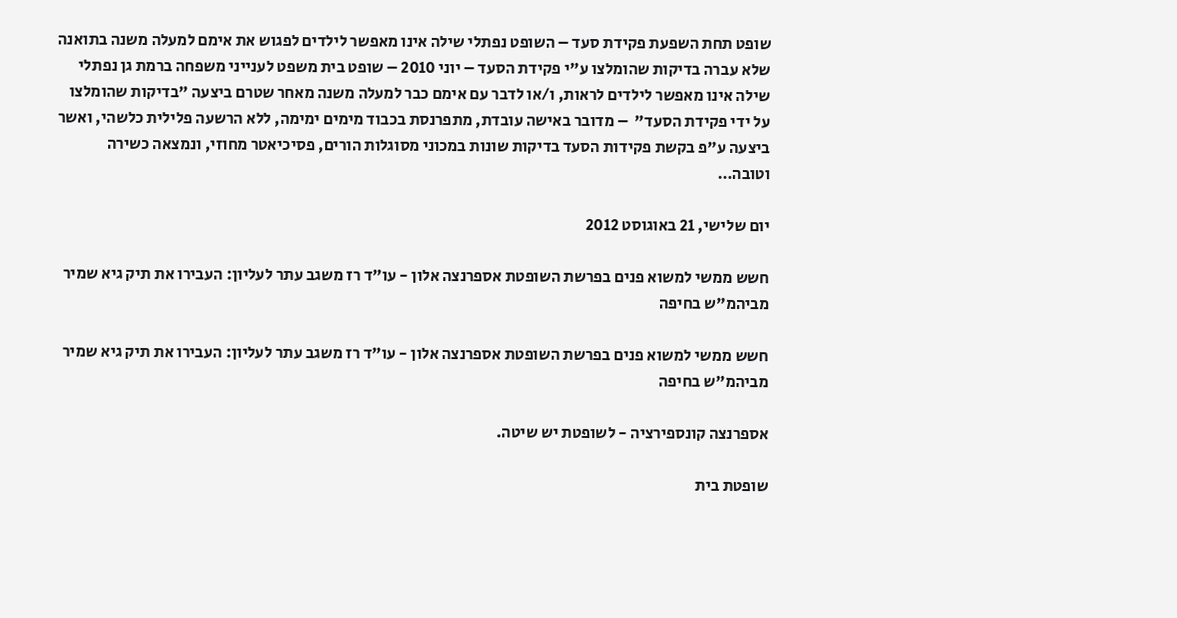שופט תחת השפעת פקידת סעד – השופט נפתלי שילה אינו מאפשר לילדים לפגוש את אימם למעלה משנה בתואנה שלא עברה בדיקות שהומלצו ע"י פקידת הסעד – יוני 2010 – שופט בית משפט לענייני משפחה ברמת גן נפתלי שילה אינו מאפשר לילדים לראות, ו/או לדבר עם אימם כבר למעלה משנה מאחר שטרם ביצעה "בדיקות שהומלצו על ידי פקידת הסעד"  – מדובר באישה עובדת, מתפרנסת בכבוד מימים ימימה, ללא הרשעה פלילית כלשהי, ואשר ביצעה ע"פ בקשת פקידות הסעד בדיקות שונות במכוני מסוגלות הורים, פסיכיאטר מחוזי, ונמצאה כשירה וטובה…

יום שלישי, 21 באוגוסט 2012

חשש ממשי למשוא פנים בפרשת השופטת אספרנצה אלון - עו"ד רז משגב עתר לעליון: העבירו את תיק גיא שמיר מביהמ"ש בחיפה

חשש ממשי למשוא פנים בפרשת השופטת אספרנצה אלון - עו"ד רז משגב עתר לעליון: העבירו את תיק גיא שמיר מביהמ"ש בחיפה

אספרנצה קונספירציה - לשופטת יש שיטה.

שופטת בית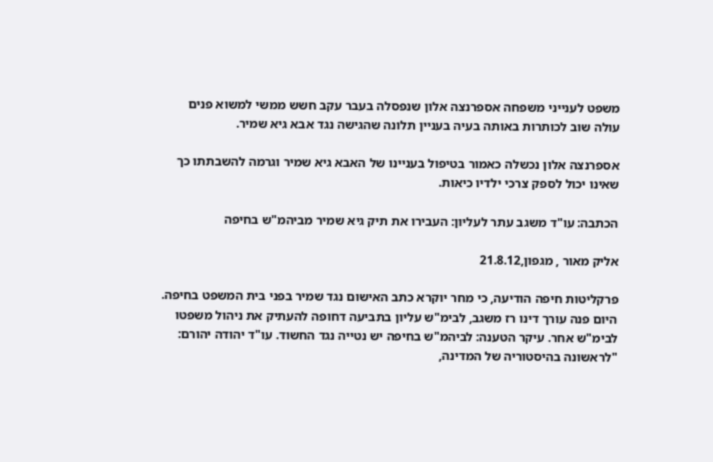משפט לענייני משפחה אספרנצה אלון שנפסלה בעבר עקב חשש ממשי למשוא פנים עולה שוב לכותרות באותה בעיה בעניין תלונה שהגישה נגד אבא גיא שמיר.

אספרנצה אלון נכשלה כאמור בטיפול בעניינו של האבא גיא שמיר וגרמה להשבתתו כך שאינו יכול לספק צרכי ילדיו כיאות.

הכתבה: עו"ד משגב עתר לעליון: העבירו את תיק גיא שמיר מביהמ"ש בחיפה

אליק מאור , מגפון,21.8.12

פרקליטות חיפה הודיעה, כי מחר יוקרא כתב האישום נגד שמיר בפני בית המשפט בחיפה. היום פנה עורך דינו רז משגב, לבימ"ש עליון בתביעה דחופה להעתיק את ניהול משפטו לבימ"ש אחר. עיקר הטענה: לביהמ"ש בחיפה יש נטייה נגד החשוד. עו"ד יהודה יהורם: "לראשונה בהיסטוריה של המדינה,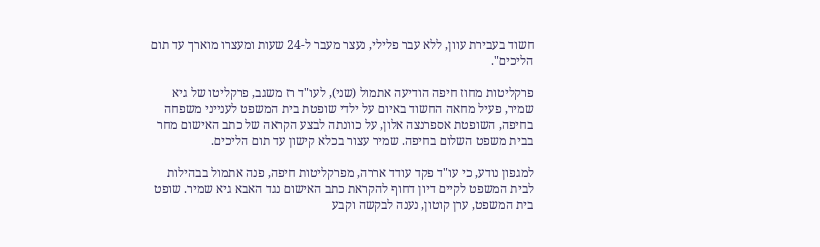חשוד בעבירת עוון, ללא עבר פלילי, נעצר מעבר ל-24 שעות ומעצרו מוארך עד תום הליכים".

פרקליטות מחוז חיפה הודיעה אתמול (שני), לעו"ד רז משגב, פרקליטו של גיא שמיר, פעיל מחאה החשוד באיום על ילדי שופטת בית המשפט לענייני משפחה בחיפה, השופטת אספרנצה אלון, על כוונתה לבצע הקראה של כתב האישום מחר בבית משפט השלום בחיפה. שמיר עצור בכלא קישון עד תום הליכים.

למגפון נודע, כי עו"ד פקד עודד אררה, מפרקליטות חיפה, פנה אתמול בבהילות לבית המשפט לקיים דיון דחוף להקראת כתב האישום נגד האבא גיא שמיר. שופט בית המשפט, ערן קוטון, נענה לבקשה וקבע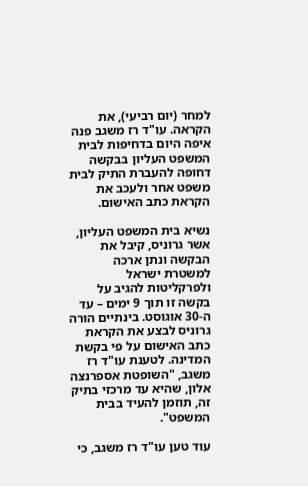למחר (יום רביעי), את הקראה. עו"ד רז משגב פנה איפה היום בדחיפות לבית המשפט העליון בבקשה דחופה להעברת התיק לבית משפט אחר ולעכב את הקראת כתב האישום.

נשיא בית המשפט העליון, אשר גרוניס, קיבל את הבקשה ונתן ארכה למשטרת ישראל ולפרקליטות להגיב על בקשה זו תוך 9 ימים – עד ה-30 אוגוסט. בינתיים הורה גרוניס לבצע את הקראת כתב האישום על פי בקשת המדינה. לטענת עו"ד רז משגב, "השופטת אספרנצה אלון, שהיא עד מרכזי בתיק זה, תוזמן להעיד בבית המשפט".

עוד טען עו"ד רז משגב, כי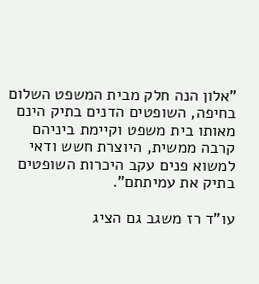"אלון הנה חלק מבית המשפט השלום בחיפה, השופטים הדנים בתיק הינם מאותו בית משפט וקיימת ביניהם קרבה ממשית, היוצרת חשש ודאי למשוא פנים עקב היכרות השופטים בתיק את עמיתתם".

עו"ד רז משגב גם הציג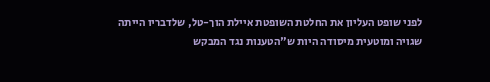לפני שופט העליון את החלטת השופטת איילת הוך-טל, שלדבריו הייתה שגויה ומוטעית מיסודה היות ש"הטענות נגד המבקש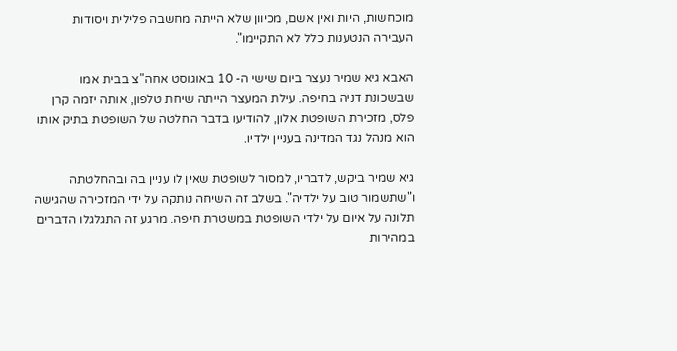מוכחשות, היות ואין אשם, מכיוון שלא הייתה מחשבה פלילית ויסודות העבירה הנטענות כלל לא התקיימו".

האבא גיא שמיר נעצר ביום שישי ה- 10 באוגוסט אחה"צ בבית אמו שבשכונת דניה בחיפה. עילת המעצר הייתה שיחת טלפון, אותה יזמה קרן פלס, מזכירת השופטת אלון, להודיעו בדבר החלטה של השופטת בתיק אותו הוא מנהל נגד המדינה בעניין ילדיו.

גיא שמיר ביקש, לדבריו, למסור לשופטת שאין לו עניין בה ובהחלטתה ו"שתשמור טוב על ילדיה". בשלב זה השיחה נותקה על ידי המזכירה שהגישה תלונה על איום על ילדי השופטת במשטרת חיפה. מרגע זה התגלגלו הדברים במהירות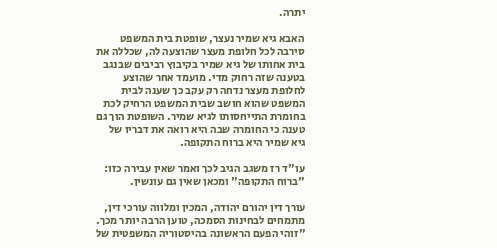יתרה.

האבא גיא שמיר נעצר, שופטת בית המשפט סירבה לכל חלופת מעצר שהוצעה לה, שכללה את בית אחותו של גיא שמיר בקיבוץ רביבים שבנגב בטענה שזה רחוק מדי. מועמד אחר שהוצע לחלופת מעצר נדחה רק עקב כך שענה לבית המשפט שהוא חושב שבית המשפט הרחיק לכת בחומרת התייחסותו לגיא שמיר. השופטת הוך גם טענה כי החומרה שבה היא רואה את דבריו של גיא שמיר היא ברוח התקופה.

עו"ד רז משגב הגיב לכך ואמר שאין עבירה כזו: "ברוח התקופה" ומכאן שאין גם עונשין.

עורך דין יהורם יהודה, המכין ומלווה עורכי דין, מתמחים לבחינות הסמכה, טוען הרבה יותר מכך. "זוהי הפעם הראשונה בהיסטוריה המשפטית של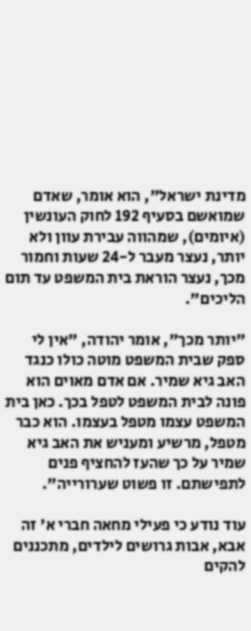מדינת ישראל", הוא אומר, שאדם שמואשם בסעיף 192 לחוק העונשין (איומים), שמהווה עבירת עוון ולא יותר, נעצר מעבר ל-24 שעות וחמור מכך, נעצר הוראת בית המשפט עד תום הליכים".

"יותר מכך", אומר יהודה, "אין לי ספק שבית המשפט מוטה כולו כנגד האב גיא שמיר. אם אדם מאוים הוא פונה לבית המשפט לטפל בכך. כאן בית המשפט עצמו מטפל בעצמו. הוא כבר מטפל, מרשיע ומעניש את האב גיא שמיר על כך שהעז להחציף פנים לתפישתם. זו פשוט שערורייה".

עוד נודע כי פעילי מחאה חברי א' זה אבא, אבות גרושים לילדים, מתכננים להקים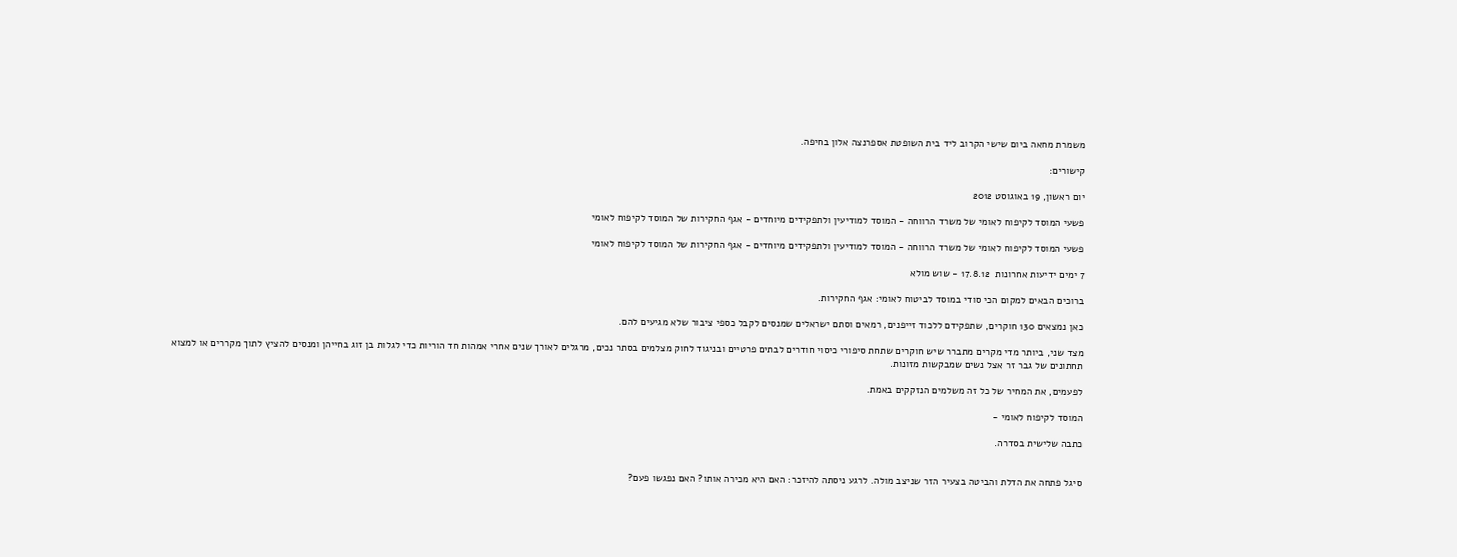משמרת מחאה ביום שישי הקרוב ליד בית השופטת אספרנצה אלון בחיפה.

קישורים:

יום ראשון, 19 באוגוסט 2012

פשעי המוסד לקיפוח לאומי של משרד הרווחה - המוסד למודיעין ולתפקידים מיוחדים - אגף החקירות של המוסד לקיפוח לאומי

פשעי המוסד לקיפוח לאומי של משרד הרווחה - המוסד למודיעין ולתפקידים מיוחדים - אגף החקירות של המוסד לקיפוח לאומי

7 ימים ידיעות אחרונות  17.8.12 - שוש מולא

ברוכים הבאים למקום הכי סודי במוסד לביטוח לאומי: אגף החקירות.

כאן נמצאים 130 חוקרים, שתפקידם ללכוד זייפנים, רמאים וסתם ישראלים שמנסים לקבל כספי ציבור שלא מגיעים להם.

מצד שני, ביותר מדי מקרים מתברר שיש חוקרים שתחת סיפורי כיסוי חודרים לבתים פרטיים ובניגוד לחוק מצלמים בסתר נכים, מרגלים לאורך שנים אחרי אמהות חד הוריות כדי לגלות בן זוג בחייהן ומנסים להציץ לתוך מקררים או למצוא תחתונים של גבר זר אצל נשים שמבקשות מזונות.

לפעמים, את המחיר של כל זה משלמים הנזקקים באמת.

המוסד לקיפוח לאומי -

כתבה שלישית בסדרה.


סיגל פתחה את הדלת והביטה בצעיר הזר שניצב מולה. לרגע ניסתה להיזכר: האם היא מכירה אותו? האם נפגשו פעם?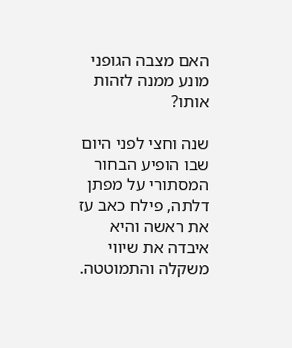האם מצבה הגופני מונע ממנה לזהות אותו?

שנה וחצי לפני היום שבו הופיע הבחור המסתורי על מפתן דלתה, פילח כאב עז את ראשה והיא איבדה את שיווי משקלה והתמוטטה.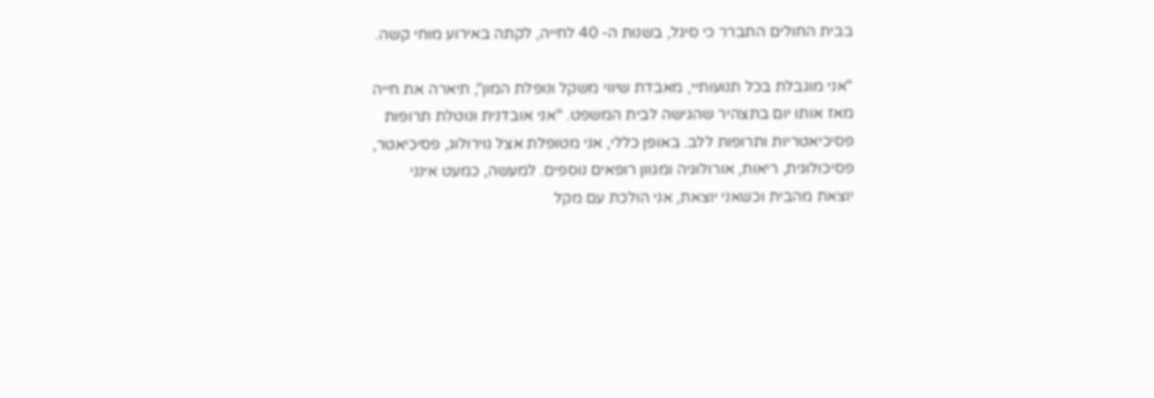בבית החולים התברר כי סיגל, בשנות ה- 40 לחייה, לקתה באירוע מוחי קשה.

"אני מוגבלת בכל תנועותיי, מאבדת שיווי משקל ונופלת המון", תיארה את חייה מאז אותו יום בתצהיר שהגישה לבית המשפט. "אני אובדנית ונוטלת תרופות פסיכיאטריות ותרופות ללב. באופן כללי, אני מטופלת אצל נוירולוג, פסיכיאטר, פסיכולוגית, ריאות, אורולוגיה ומגוון רופאים נוספים. למעשה, כמעט אינני יוצאת מהבית וכשאני יוצאת, אני הולכת עם מקל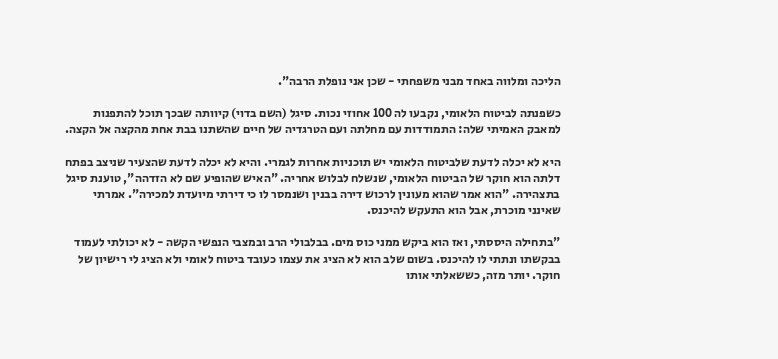הליכה ומלווה באחד מבני משפחתי - שכן אני נופלת הרבה".

כשפנתה לביטוח הלאומי, נקבעו לה 100 אחוזי נכות. סיגל (השם בדוי) קיוותה שבכך תוכל להתפנות למאבק האמיתי שלה: התמודדות עם מחלתה ועם הטרגדיה של חיים שהשתנו בבת אחת מהקצה אל הקצה.

היא לא יכלה לדעת שלביטוח הלאומי יש תוכניות אחרות לגמרי. והיא לא יכלה לדעת שהצעיר שניצב בפתח דלתה הוא חוקר של הביטוח הלאומי, שנשלח לבלוש אחריה. "האיש שהופיע שם לא הזדהה", טוענת סיגל בתצהירה. "הוא אמר שהוא מעונין לרכוש דירה בבנין ושנמסר לו כי דירתי מיועדת למכירה". אמרתי שאינני מוכרת, אבל הוא התעקש להיכנס.

"בתחילה היססתי, ואז הוא ביקש ממני כוס מים. בבלבולי הרב ובמצבי הנפשי הקשה - לא יכולתי לעמוד בבקשתו ונתתי לו להיכנס. בשום שלב הוא לא הציג את עצמו כעובד ביטוח לאומי ולא הציג לי רישיון של חוקר. יותר מזה, כששאלתי אותו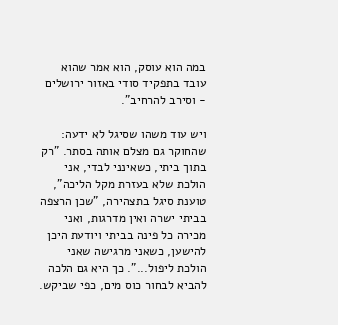במה הוא עוסק, הוא אמר שהוא עובד בתפקיד סודי באזור ירושלים - וסירב להרחיב".

ויש עוד משהו שסיגל לא ידעה: שהחוקר גם מצלם אותה בסתר. "רק בתוך ביתי, כשאינני לבדי, אני הולכת שלא בעזרת מקל הליכה", טוענת סיגל בתצהירה, "שכן הרצפה בביתי ישרה ואין מדרגות, ואני מכירה כל פינה בביתי ויודעת היכן להישען, כשאני מרגישה שאני הולכת ליפול...". כך היא גם הלכה להביא לבחור כוס מים, כפי שביקש.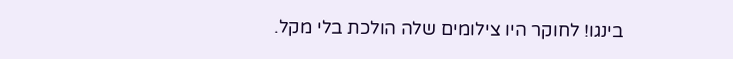בינגו! לחוקר היו צילומים שלה הולכת בלי מקל.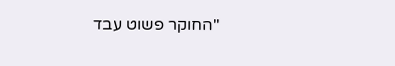"החוקר פשוט עבד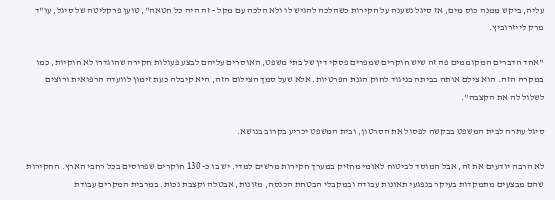עליה, ביקש ממנה כוס מים, אז סיגל נשענה על הקירות כשהלכה להגיש לו ולא הלכה עם מקל - זה היה כל חטאה", טוען פרקליטה של סיגל, עו"ד מרק לייזרוביץ.

"אחד הדברים המקוממים פה זה שיש חוקרים שמפרים פסקי דין של בתי משפט, האוסרים עליהם לבצע פעולות חקירה שהוגדרו לא חוקיות, כמו במקרה הזה. הוא צילם אותה בביתה בניגוד לחוק הגנת הפרטיות. אלא שעל סמך הצילום הזה, היא קיבלה כעת זימון לוועדה הרפואית ורוצים לשלול לה את הקצבה".

סיגל עתרה לבית המשפט בבקשה לפסול את הסרטון, ובית המשפט יכריע בקרוב בנושא.

לא הרבה יודעים את זה, אבל המוסד לביטוח לאומי מחזיק במערך חקירות מרשים למדי. יש בו כ- 130 חוקרים שפרוסים בכל רחבי הארץ. החקירות שהם מבצעים מתמקדות בעיקר בנפגעי תאונות עבודה ובמקבלי הבטחת הכנסה, מזונות, אבטלה וקצבת נכות. במרבית המקרים עבודת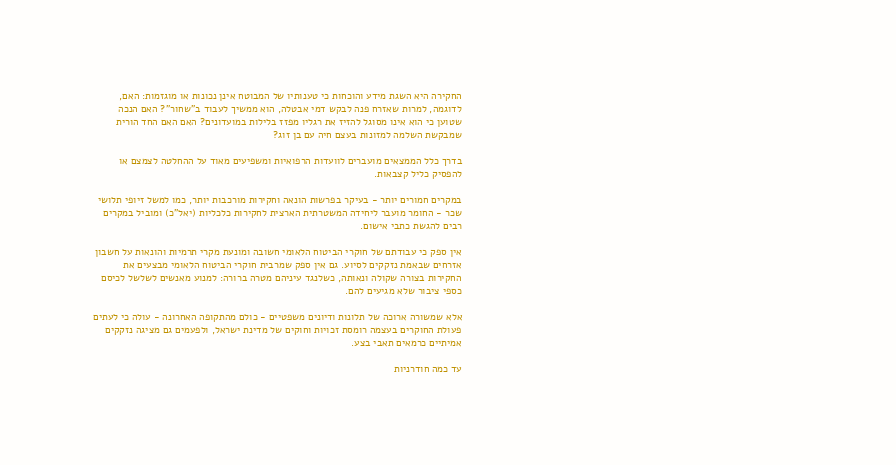החקירה היא השגת מידע והוכחות כי טענותיו של המבוטח אינן נכונות או מוגזמות: האם, לדוגמה, למרות שאזרח פנה לבקש דמי אבטלה, הוא ממשיך לעבוד ב"שחור"? האם הנכה שטוען כי הוא אינו מסוגל להזיז את רגליו מפזז בלילות במועדונים? האם האם החד הורית שמבקשת השלמה למזונות בעצם חיה עם בן זוג?

בדרך כלל הממצאים מועברים לוועדות הרפואיות ומשפיעים מאוד על ההחלטה לצמצם או להפסיק כליל קצבאות.

במקרים חמורים יותר - בעיקר בפרשות הונאה וחקירות מורכבות יותר, כמו למשל זיופי תלושי שכר - החומר מועבר ליחידה המשטרתית הארצית לחקירות כלכליות (יאל"כ) ומוביל במקרים רבים להגשת כתבי אישום.

אין ספק כי עבודתם של חוקרי הביטוח הלאומי חשובה ומונעת מקרי תרמיות והונאות על חשבון אזרחים שבאמת נזקקים לסיוע. גם אין ספק שמרבית חוקרי הביטוח הלאומי מבצעים את החקירות בצורה שקולה ונאותה, כשלנגד עיניהם מטרה ברורה: למנוע מאנשים לשלשל לכיסם כספי ציבור שלא מגיעים להם.

אלא שמשורה ארוכה של תלונות ודיונים משפטיים - כולם מהתקופה האחרונה - עולה כי לעתים פעולת החוקרים בעצמה רומסת זכויות וחוקים של מדינת ישראל, ולפעמים גם מציגה נזקקים אמיתיים כרמאים תאבי בצע.

עד כמה חודרניות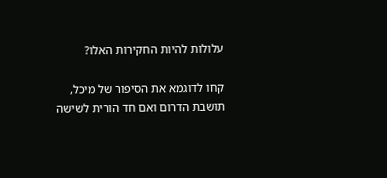עלולות להיות החקירות האלו?

קחו לדוגמא את הסיפור של מיכל, תושבת הדרום ואם חד הורית לשישה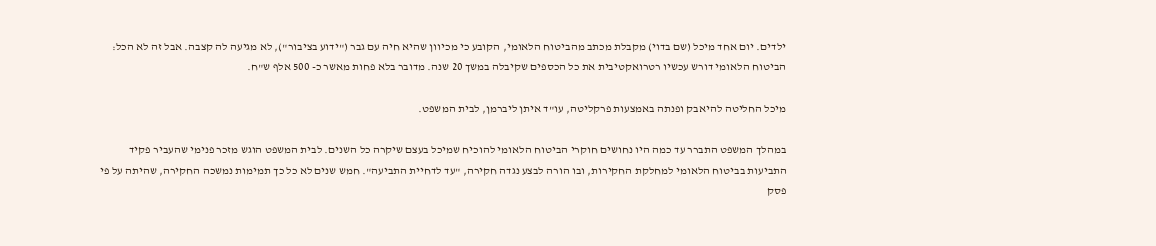ילדים. יום אחד מיכל (שם בדוי) מקבלת מכתב מהביטוח הלאומי, הקובע כי מכיוון שהיא חיה עם גבר ("ידוע בציבור"), לא מגיעה לה קצבה. אבל זה לא הכל: הביטוח הלאומי דורש עכשיו רטרואקטיבית את כל הכספים שקיבלה במשך 20 שנה. מדובר בלא פחות מאשר כ- 500 אלף ש"ח.

מיכל החליטה להיאבק ופנתה באמצעות פרקליטה, עו"ד איתן ליברמן, לבית המשפט.

במהלך המשפט התברר עד כמה היו נחושים חוקרי הביטוח הלאומי להוכיח שמיכל בעצם שיקרה כל השנים. לבית המשפט הוגש מזכר פנימי שהעביר פקיד התביעות בביטוח הלאומי למחלקת החקירות, ובו הורה לבצע נגדה חקירה, "עד לדחיית התביעה". חמש שנים לא כל כך תמימות נמשכה החקירה, שהיתה על פי פסק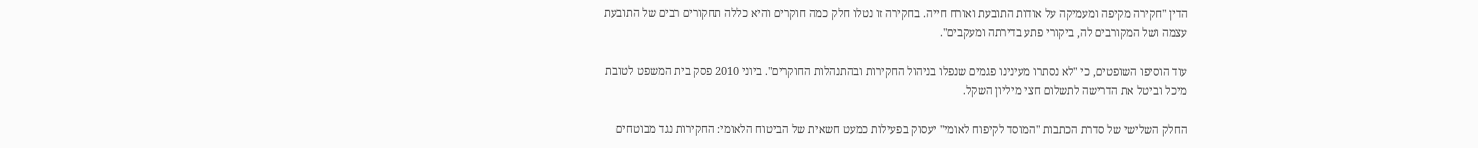הדין "חקירה מקיפה ומעמיקה על אודות התובעת ואורח חייה. בחקירה זו נטלו חלק כמה חוקרים והיא כללה תחקורים רבים של התובעת עצמה ושל המקורבים לה, ביקורי פתע בדירתה ומעקבים".

עוד הוסיפו השופטים, כי "לא נסתרו מעינינו פגמים שנפלו בניהול החקירות ובהתנהלות החוקרים". ביוני 2010 פסק בית המשפט לטובת מיכל וביטל את הדרישה לתשלום חצי מיליון השקל.

החלק השלישי של סדרת הכתבות "המוסד לקיפוח לאומי" יעסוק בפעילות כמעט חשאית של הביטוח הלאומי: החקירות נגד מבוטחים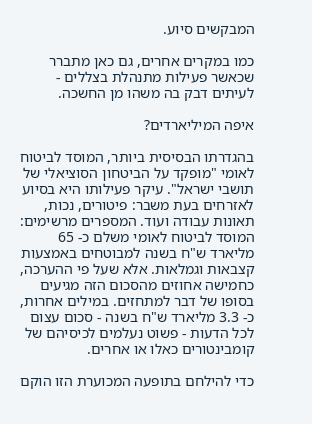המבקשים סיוע.

כמו במקרים אחרים, גם כאן מתברר שכאשר פעילות מתנהלת בצללים - לעיתים דבק בה משהו מן החשכה.

איפה המיליארדים?

בהגדרתו הבסיסית ביותר, המוסד לביטוח לאומי "מופקד על הביטחון הסוציאלי של תושבי ישראל". עיקר פעילותו היא בסיוע לאזרחים בעת משבר: פיטורים, נכות, תאונות עבודה ועוד. המספרים מרשימים: המוסד לביטוח לאומי משלם כ- 65 מליארד ש"ח בשנה למבוטחים באמצעות קצבאות וגמלאות. אלא שעל פי ההערכה, כחמישה אחוזים מהסכום הזה מגיעים בסופו של דבר למתחזים. במילים אחרות, כ- 3.3 מליארד ש"ח בשנה - סכום עצום לכל הדעות - פשוט נעלמים לכיסיהם של קומבינטורים כאלו או אחרים.

כדי להילחם בתופעה המכוערת הזו הוקם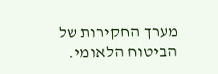מערך החקירות של הביטוח הלאומי.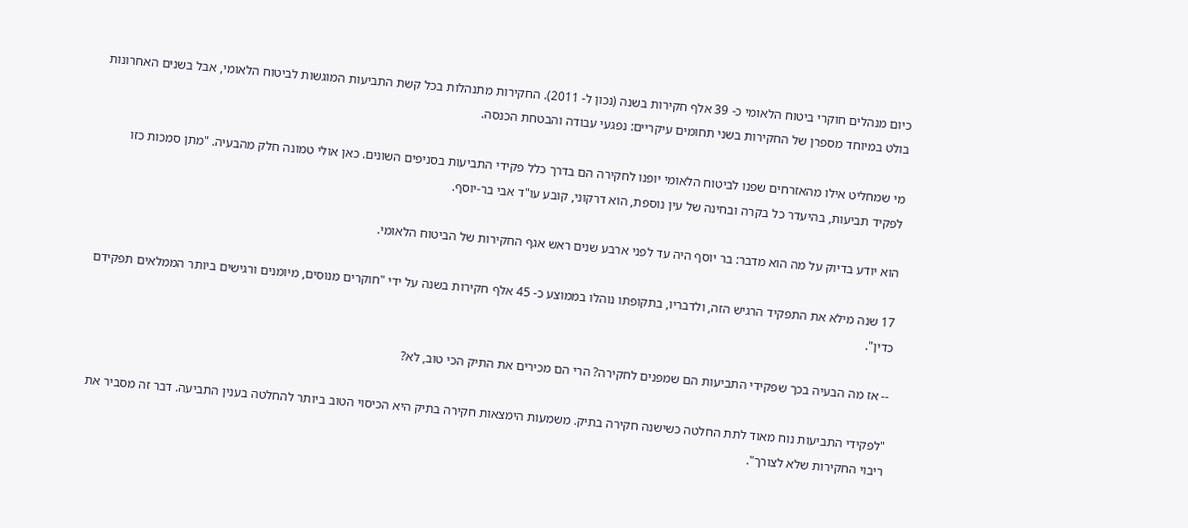כיום מנהלים חוקרי ביטוח הלאומי כ- 39 אלף חקירות בשנה (נכון ל- 2011). החקירות מתנהלות בכל קשת התביעות המוגשות לביטוח הלאומי, אבל בשנים האחרונות בולט במיוחד מספרן של החקירות בשני תחומים עיקריים: נפגעי עבודה והבטחת הכנסה.

מי שמחליט אילו מהאזרחים שפנו לביטוח הלאומי יופנו לחקירה הם בדרך כלל פקידי התביעות בסניפים השונים. כאן אולי טמונה חלק מהבעיה. "מתן סמכות כזו לפקיד תביעות, בהיעדר כל בקרה ובחינה של עין נוספת, הוא דרקוני, קובע עו"ד אבי בר-יוסף.

הוא יודע בדיוק על מה הוא מדבר: בר יוסף היה עד לפני ארבע שנים ראש אגף החקירות של הביטוח הלאומי.

17 שנה מילא את התפקיד הרגיש הזה, ולדבריו, בתקופתו נוהלו בממוצע כ- 45 אלף חקירות בשנה על ידי "חוקרים מנוסים, מיומנים ורגישים ביותר הממלאים תפקידם כדין".

-- אז מה הבעיה בכך שפקידי התביעות הם שמפנים לחקירה? הרי הם מכירים את התיק הכי טוב, לא?

"לפקידי התביעות נוח מאוד לתת החלטה כשישנה חקירה בתיק. משמעות הימצאות חקירה בתיק היא הכיסוי הטוב ביותר להחלטה בענין התביעה. דבר זה מסביר את ריבוי החקירות שלא לצורך".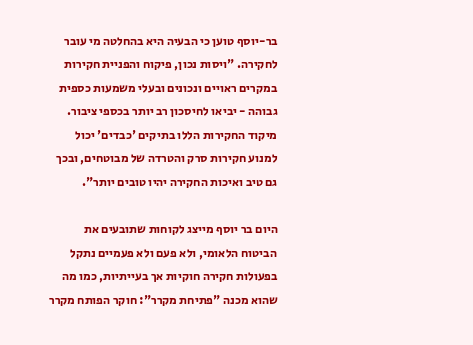בר-יוסף טוען כי הבעיה היא בהחלטה מי עובר לחקירה. "ויסות נכון, פיקוח והפניית חקירות במקרים ראויים ונכונים ובעלי משמעות כספית גבוהה - יביאו לחיסכון רב יותר בכספי ציבור. מיקוד החקירות הללו בתיקים 'כבדים' יכול למנוע חקירות סרק והטרדה של מבוטחים, ובכך גם טיב ואיכות החקירה יהיו טובים יותר".

היום בר יוסף מייצג לקוחות שתובעים את הביטוח הלאומי, ולא פעם ולא פעמיים נתקל בפעולות חקירה חוקיות אך בעייתיות, כמו מה שהוא מכנה "פתיחת מקרר": חוקר הפותח מקרר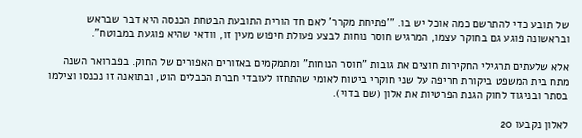של תובע כדי להתרשם כמה אוכל יש בו. "'פתיחת מקרר' לאם חד הורית התובעת הבטחת הכנסה היא דבר שבראש ובראשונה פוגע גם בחוקר עצמו, המרגיש חוסר נוחות לבצע פעולת חיפוש מעין זו, וודאי שהיא פוגעת במבוטח".

אלא שלעתים תרגילי החקירות חוצים את גובות "חוסר הנוחות" ומתמקמים באזורים האפורים של החוק. בפברואר השנה מתח בית המשפט ביקורת חריפה על שני חוקרי ביטוח לאומי שהתחזו לעובדי חברת הכבלים הוט, ובתואנה זו נכנסו וצילמו בסתר ובניגוד לחוק הגנת הפרטיות את אלון (שם בדוי).

לאלון נקבעו 20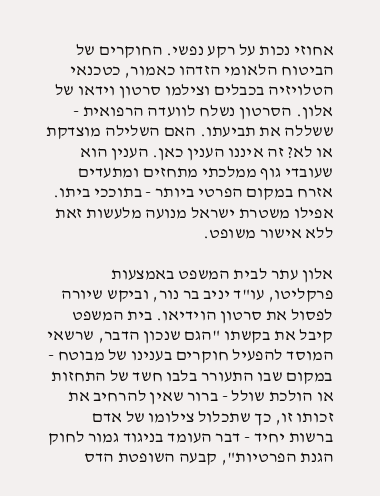אחוזי נכות על רקע נפשי. החוקרים של הביטוח הלאומי הזדהו כאמור, כטכנאי הטלויזיה בכבלים וצילמו סרטון וידאו של אלון. הסרטון נשלח לוועדה הרפואית - ששללה את תביעתו. האם השלילה מוצדקת או לא? זה איננו הענין כאן. הענין הוא שעובדי גוף ממלכתי מתחזים ומתעדים אזרח במקום הפרטי ביותר - בתוככי ביתו. אפילו משטרת ישראל מנועה מלעשות זאת ללא אישור משופט.

אלון עתר לבית המשפט באמצעות פרקליטו, עו"ד יניב בר נור, וביקש שיורה לפסול את סרטון הוידיאו. בית המשפט קיבל את בקשתו "הגם שנכון הדבר, שרשאי המוסד להפעיל חוקרים בענינו של מבוטח - במקום שבו התעורר בלבו חשד של התחזות או הולכת שולל - ברור שאין להרחיב את זכותו זו, כך שתכלול צילומו של אדם ברשות יחיד - דבר העומד בניגוד גמור לחוק הגנת הפרטיות", קבעה השופטת הדס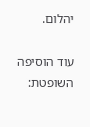יהלום.

עוד הוסיפה השופטת: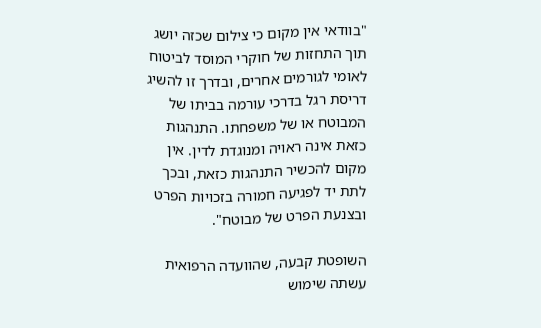"בוודאי אין מקום כי צילום שכזה יושג תוך התחזות של חוקרי המוסד לביטוח לאומי לגורמים אחרים, ובדרך זו להשיג דריסת רגל בדרכי עורמה בביתו של המבוטח או של משפחתו. התנהגות כזאת אינה ראויה ומנוגדת לדין. אין מקום להכשיר התנהגות כזאת, ובכך לתת יד לפגיעה חמורה בזכויות הפרט ובצנעת הפרט של מבוטח".

השופטת קבעה, שהוועדה הרפואית עשתה שימוש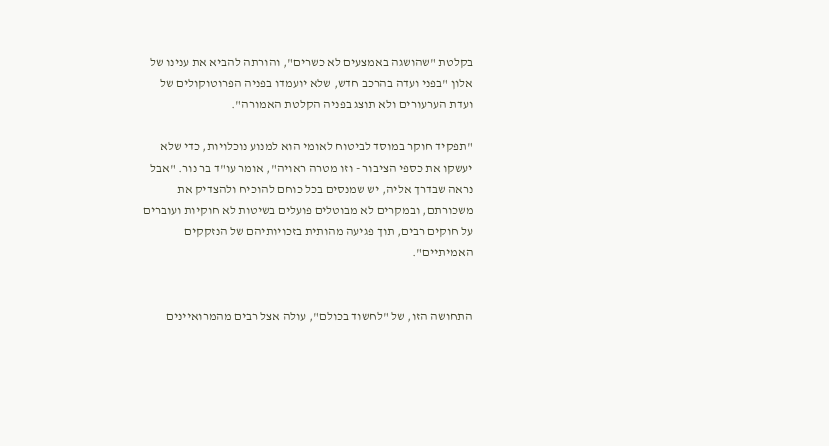בקלטת "שהושגה באמצעים לא כשרים", והורתה להביא את ענינו של אלון "בפני ועדה בהרכב חדש, שלא יועמדו בפניה הפרוטוקולים של ועדת הערעורים ולא תוצג בפניה הקלטת האמורה".

"תפקיד חוקר במוסד לביטוח לאומי הוא למנוע נוכלויות, כדי שלא יעשקו את כספי הציבור - וזו מטרה ראויה", אומר עו"ד בר נור. "אבל נראה שבדרך אליה, יש שמנסים בכל כוחם להוכיח ולהצדיק את משכורתם, ובמקרים לא מבוטלים פועלים בשיטות לא חוקיות ועוברים על חוקים רבים, תוך פגיעה מהותית בזכויותיהם של הנזקקים האמיתיים".


התחושה הזו, של "לחשוד בכולם", עולה אצל רבים מהמרואיינים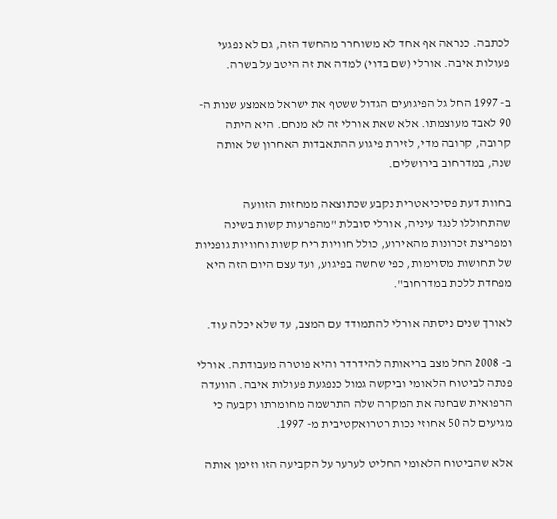לכתבה. כנראה אף אחד לא משוחרר מהחשד הזה, גם לא נפגעי פעולות איבה. אורלי (שם בדוי) למדה את זה היטב על בשרה.

ב- 1997 החל גל הפיגועים הגדול ששטף את ישראל מאמצע שנות ה- 90 לאבד מעוצמתו. אלא שאת אורלי זה לא מנחם. היא היתה קרובה, קרובה מדי, לזירת פיגוע ההתאבדות האחרון של אותה שנה, במדרחוב בירושלים.

בחוות דעת פסיכיאטרית נקבע שכתוצאה ממחזות הזוועה שהתחוללו לנגד עיניה, אורלי סובלת "מהפרעות קשות בשינה ומפריצת זכרונות מהאירוע, כולל חוויות ריח קשות וחוויות גופניות של תחושות מסוימות, כפי שחשה בפיגוע, ועד עצם היום הזה היא מפחדת ללכת במדרחוב".

לאורך שנים ניסתה אורלי להתמודד עם המצב, עד שלא יכלה עוד.

ב- 2008 החל מצב בריאותה להידרדר והיא פוטרה מעבודתה. אורלי פנתה לביטוח הלאומי וביקשה גמול כנפגעת פעולות איבה. הוועדה הרפואית שבחנה את המקרה שלה התרשמה מחומרתו וקבעה כי מגיעים לה 50 אחוזי נכות רטרואקטיבית מ- 1997.

אלא שהביטוח הלאומי החליט לערער על הקביעה הזו וזימן אותה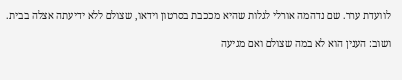לוועדת ערר. שם נדהמה אורלי לגלות שהיא מככבת בסרטון וידאו, שצולם ללא ידיעתה אצלה בבית.

ושוב: הענין הוא לא במה שצולם ואם מגיעה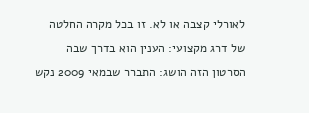לאורלי קצבה או לא. זו בכל מקרה החלטה של דרג מקצועי: הענין הוא בדרך שבה הסרטון הזה הושג: התברר שבמאי 2009 נקש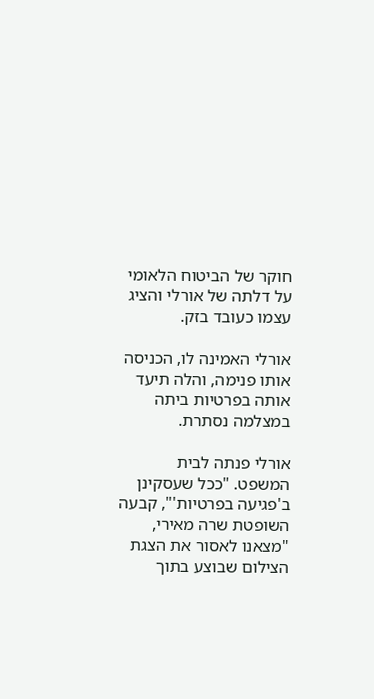חוקר של הביטוח הלאומי על דלתה של אורלי והציג עצמו כעובד בזק.

אורלי האמינה לו, הכניסה אותו פנימה, והלה תיעד אותה בפרטיות ביתה במצלמה נסתרת.

אורלי פנתה לבית המשפט. "ככל שעסקינן ב'פגיעה בפרטיות'", קבעה השופטת שרה מאירי, "מצאנו לאסור את הצגת הצילום שבוצע בתוך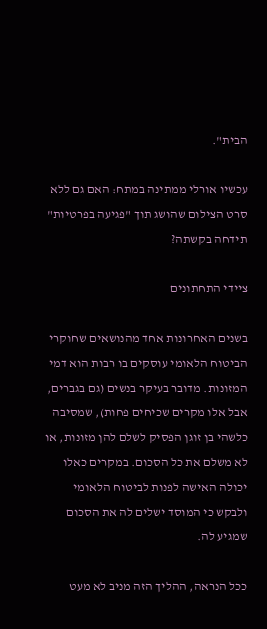הבית".

עכשיו אורלי ממתינה במתח: האם גם ללא סרט הצילום שהושג תוך "פגיעה בפרטיות" תידחה בקשתה?

ציידי התחתונים

בשנים האחרונות אחד מהנושאים שחוקרי הביטוח הלאומי עוסקים בו רבות הוא דמי המזונות. מדובר בעיקר בנשים (גם בגברים, אבל אלו מקרים שכיחים פחות), שמסיבה כלשהי בן זוגן הפסיק לשלם להן מזונות, או לא משלם את כל הסכום. במקרים כאלו יכולה האישה לפנות לביטוח הלאומי ולבקש כי המוסד ישלים לה את הסכום שמגיע לה.

ככל הנראה, ההליך הזה מניב לא מעט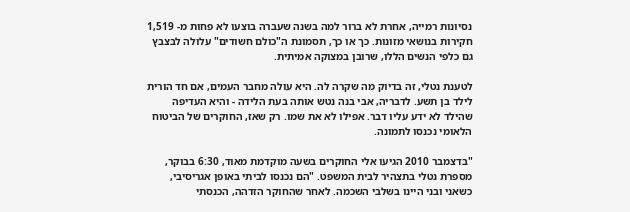נסיונות רמייה, אחרת לא ברור למה בשנה שעברה בוצעו לא פחות מ- 1,519 חקירות בנושאי מזונות. כך או כך, תסמונת ה"כולם חשודים" עלולה לבצבץ גם כלפי הנשים הללו, שרובן במצוקה אמיתית.

לטענת נטלי, זה בדיוק מה שקרה לה. היא עולה מחבר העמים, אם חד הורית לילד בן תשע. לדבריה, אבי בנה נטש אותה בעת הלידה - והיא העדיפה שהילד לא ידע עליו דבר. אפילו לא את שמו. רק שאז, החוקרים של הביטוח הלאומי נכנסו לתמונה.

"בדצמבר 2010 הגיעו אלי החוקרים בשעה מוקדמת מאוד, 6:30 בבוקר, מספרת נטלי בתצהיר לבית המשפט. "הם נכנסו לביתי באופן אגריסיבי, כשאני ובני היינו בשלבי השכמה. לאחר שהחוקר הזדהה, הכנסתי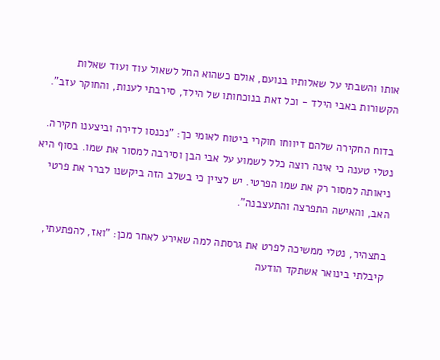אותו והשבתי על שאלותיו בנועם, אולם כשהוא החל לשאול עוד ועוד שאלות הקשורות באבי הילד - וכל זאת בנוכחותו של הילד, סירבתי לענות, והחוקר עזב".

בדוח החקירה שלהם דיווחו חוקרי ביטוח לאומי כך: "נכנסו לדירה וביצענו חקירה. נטלי טענה כי אינה רוצה כלל לשמוע על אבי הבן וסירבה למסור את שמו. בסוף היא ניאותה למסור רק את שמו הפרטי. יש לציין כי בשלב הזה ביקשנו לברר את פרטי האב, והאישה התפרצה והתעצבנה".

בתצהיר, נטלי ממשיכה לפרט את גרסתה למה שאירע לאחר מכן: "ואז, להפתעתי, קיבלתי בינואר אשתקד הודעה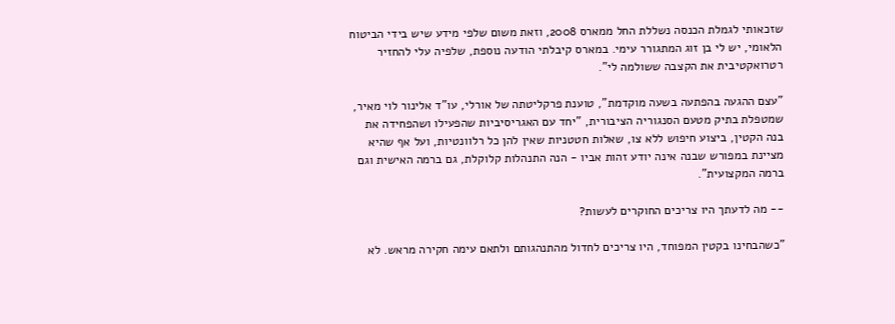שזכאותי לגמלת הכנסה נשללת החל ממארס 2008, וזאת משום שלפי מידע שיש בידי הביטוח הלאומי, יש לי בן זוג המתגורר עימי. במארס קיבלתי הודעה נוספת, שלפיה עלי להחזיר רטרואקטיבית את הקצבה ששולמה לי".

"עצם ההגעה בהפתעה בשעה מוקדמת", טוענת פרקליטתה של אורלי, עו"ד אלינור לוי מאיר, שמטפלת בתיק מטעם הסנגוריה הציבורית, "יחד עם האגריסיביות שהפעילו ושהפחידה את בנה הקטין, ביצוע חיפוש ללא צו, שאלות חטטניות שאין להן כל רלוונטיות, ועל אף שהיא מציינת במפורש שבנה אינה יודע זהות אביו - הנה התנהלות קלוקלת, גם ברמה האישית וגם ברמה המקצועית".

-- מה לדעתך היו צריכים החוקרים לעשות?

"כשהבחינו בקטין המפוחד, היו צריכים לחדול מהתנהגותם ולתאם עימה חקירה מראש. לא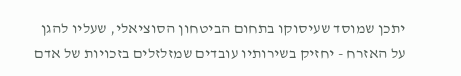יתכן שמוסד שעיסוקו בתחום הביטחון הסוציאלי, שעליו להגן על האזרח - יחזיק בשירותיו עובדים שמזלזלים בזכויות של אדם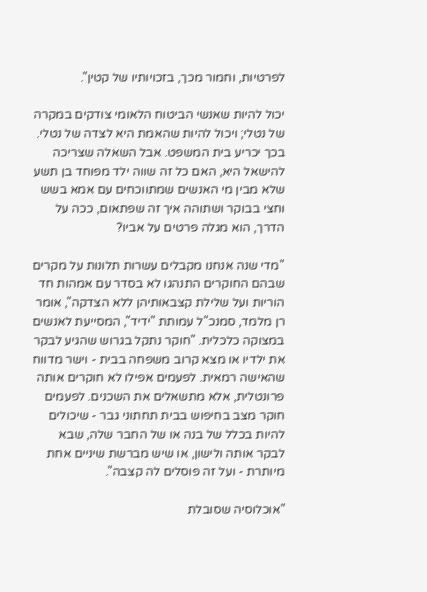לפרטיות, וחמור מכך, בזכויותיו של קטין".

יכול להיות שאנשי הביטוח הלאומי צודקים במקרה של נטלי; ויכול להיות שהאמת היא לצדה של נטלי. בכך יכריע בית המשפט. אבל השאלה שצריכה להישאל היא, האם כל זה שווה ילד מפוחד בן תשע שלא מבין מי האנשים שמתווכחים עם אמא בשש וחצי בבוקר ושתוהה איך זה שפתאום, ככה על הדרך, הוא מגלה פרטים על אביו?

"מדי שנה אנחנו מקבלים עשרות תלונות על מקרים שבהם החוקרים התנהגו לא בסדר עם אמהות חד הוריות ועל שלילת קצבאותיהן ללא הצדקה", אומר רן מלמד, סמנכ"ל עמותת "ידיד", המסייעת לאנשים במצוקה כלכלית. "חוקר נתקל בגרוש שהגיע לבקר את ילדיו או מצא קרוב משפחה בבית - וישר מדווח שהאישה רמאית. לפעמים אפילו לא חוקרים אותה פרונטלית, אלא מתשאלים את השכנים. לפעמים חוקר מצב בחיפוש בבית תחתוני גבר - שיכולים להיות בכלל של בנה או של החבר שלה, שבא לבקר אותה ולישון, או שיש מברשת שיניים אחת מיותרת - ועל זה פוסלים לה קצבה".

"אוכלוסיה שסובלת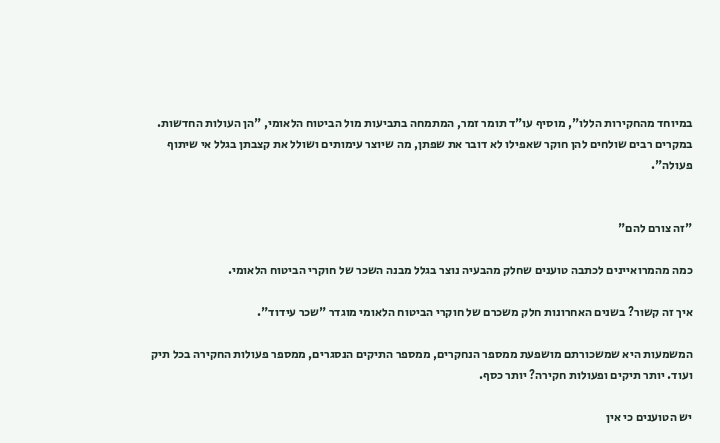במיוחד מהחקירות הללו", מוסיף עו"ד תומר זמר, המתמחה בתביעות מול הביטוח הלאומי, "הן העולות החדשות. במקרים רבים שולחים להן חוקר שאפילו לא דובר את שפתן, מה שיוצר עימותים ושולל את קצבתן בגלל אי שיתוף פעולה".


"זה צורם להם"

כמה מהמרואיינים לכתבה טוענים שחלק מהבעיה נוצר בגלל מבנה השכר של חוקרי הביטוח הלאומי.

איך זה קשור? בשנים האחרונות חלק משכרם של חוקרי הביטוח הלאומי מוגדר "שכר עידוד".

המשמעות היא שמשכורתם מושפעת ממספר הנחקרים, ממספר התיקים הנסגרים, ממספר פעולות החקירה בכל תיק ועוד. יותר תיקים ופעולות חקירה? יותר כסף.

יש הטוענים כי אין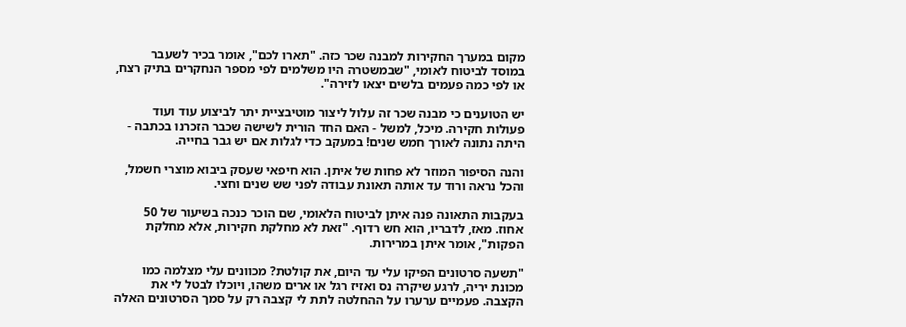מקום במערך החקירות למבנה שכר כזה. "תארו לכם", אומר בכיר לשעבר במוסד לביטוח לאומי, "שבמשטרה היו משלמים לפי מספר הנחקרים בתיק רצח, או לפי כמה פעמים בלשים יצאו לזירה".

יש הטוענים כי מבנה שכר זה עלול ליצור מוטיבציית יתר לביצוע עוד ועוד פעולות חקירה. מיכל, למשל - האם החד הורית לשישה שכבר הזכרנו בכתבה - היתה נתונה לאורך חמש שנים! במעקב כדי לגלות אם יש גבר בחייה.

והנה הסיפור המוזר לא פחות של איתן. הוא חיפאי שעסק ביבוא מוצרי חשמל, והכל נראה ורוד עד אותה תאונת עבודה לפני שש שנים וחצי.

בעקבות התאונה פנה איתן לביטוח הלאומי, שם הוכר כנכה בשיעור של 50 אחוז. מאז, לדבריו, הוא חש רדוף. "זאת לא מחלקת חקירות, אלא מחלקת הפקות", אומר איתן במרירות.

"תשעה סרטונים הפיקו עלי עד היום, את קולטת? מכוונים עלי מצלמה כמו מכונת יריה, לרגע שיקרה נס ואזיז רגל או ארים משהו, ויוכלו לבטל לי את הקצבה. פעמיים ערערו על ההחלטה לתת לי קצבה רק על סמך הסרטונים האלה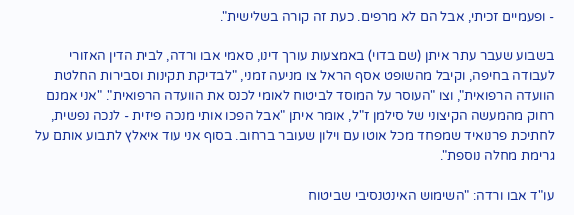- ופעמיים זכיתי, אבל הם לא מרפים. כעת זה קורה בשלישית".

בשבוע שעבר עתר איתן (שם בדוי) באמצעות עורך דינו, סאמי אבו ורדה, לבית הדין האזורי לעבודה בחיפה, וקיבל מהשופט אסף הראל צו מניעה זמני, "לבדיקת תקינות וסבירות החלטת הוועדה הרפואית", וצו "העוסר על המוסד לביטוח לאומי לכנס את הוועדה הרפואית". "אני אמנם רחוק מהמעשה הקיצוני של סילמן ז"ל, אומר איתן "אבל הפכו אותי מנכה פיזית - לנכה נפשית, לחתיכת פרנואיד שמפחד מכל אוטו עם וילון שעובר ברחוב. בסוף אני עוד איאלץ לתבוע אותם על גרימת מחלה נוספת".

עו"ד אבו ורדה: "השימוש האינטנסיבי שביטוח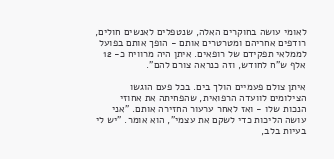לאומי עושה בחוקרים האלה, שנטפלים לאנשים חולים, רודפים אחריהם ומטרטרים אותם - הופך אותם בפועל לממלאי תפקידם של רופאים. איתן היה מרוויח כ- 12 אלף ש"ח לחודש, וזה כנראה צורם להם".

איתן צולם פעמיים הולך בים. בכל פעם הוגשו הצילומים לוועדה הרפואית, שהפחיתה את אחוזי הנכות שלו - ואז לאחר ערעור החזירה אותם. "אני עושה הליכות כדי לשקם את עצמי", הוא אומר. "יש לי בעיות בלב,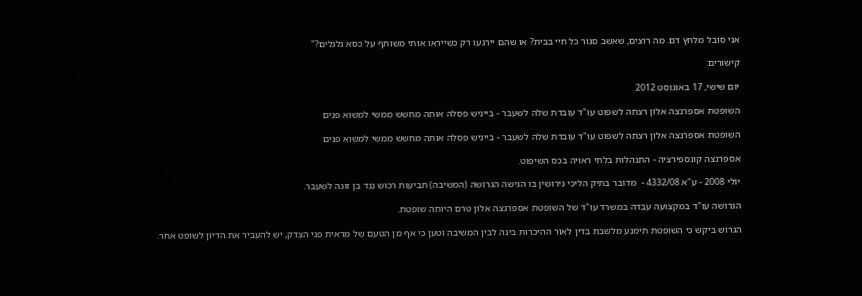אני סובל מלחץ דם. מה רוצים, שאשב סגור כל חיי בבית? או שהם יירגעו רק כשייראו אותי משותף על כסא גלגלים?"

קישורים:

יום שישי, 17 באוגוסט 2012

השופטת אספרנצה אלון רצתה לשפוט עו"ד עובדת שלה לשעבר - בייניש פסלה אותה מחשש ממשי למשוא פנים

השופטת אספרנצה אלון רצתה לשפוט עו"ד עובדת שלה לשעבר - בייניש פסלה אותה מחשש ממשי למשוא פנים

אספרנצה קונספירציה - התנהלות בלתי ראויה בכס השיפוט.

יולי 2008 - ע"א 4332/08 -  מדובר בתיק הליכי גירושין בו הגישה הגרושה (המשיבה) תביעות רכוש נגד בן זוגה לשעבר.

הגרושה עו"ד במקצועה עבדה במשרד עו"ד של השופטת אספרנצה אלון טרם היותה שופטת.

הגרוש ביקש כי השופטת תימנע מלשבת בדין לאור ההיכרות בינה לבין המשיבה וטען כי אף מן הטעם של מראית פני הצדק, יש להעביר את הדיון לשופט אחר.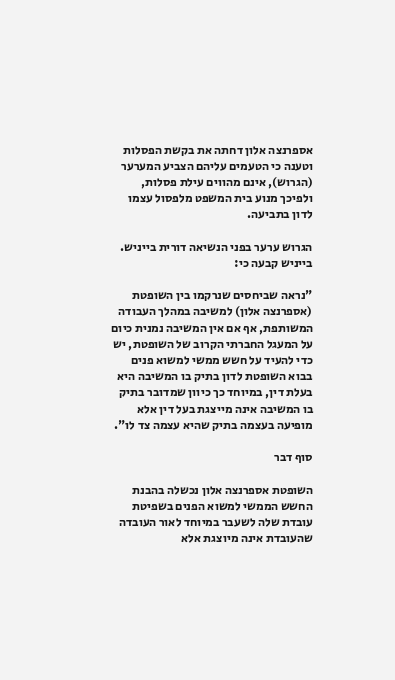אספרנצה אלון דחתה את בקשת הפסלות וטענה כי הטעמים עליהם הצביע המערער (הגרוש), אינם מהווים עילת פסלות, ולפיכך מנוע בית המשפט מלפסול עצמו לדון בתביעה.

הגרוש ערער בפני הנשיאה דורית בייניש. בייניש קבעה כי:

"נראה שביחסים שנרקמו בין השופטת (אספרנצה אלון) למשיבה במהלך העבודה המשותפת, אף אם אין המשיבה נמנית כיום על המעגל החברתי הקרוב של השופטת, יש כדי להעיד על חשש ממשי למשוא פנים בבוא השופטת לדון בתיק בו המשיבה היא בעלת דין, במיוחד כך כיוון שמדובר בתיק בו המשיבה אינה מייצגת בעל דין אלא מופיעה בעצמה בתיק שהיא עצמה צד לו".

סוף דבר

השופטת אספרנצה אלון נכשלה בהבנת החשש הממשי למשוא הפנים בשפיטת עובדת שלה לשעבר במיוחד לאור העובדה שהעובדת אינה מיוצגת אלא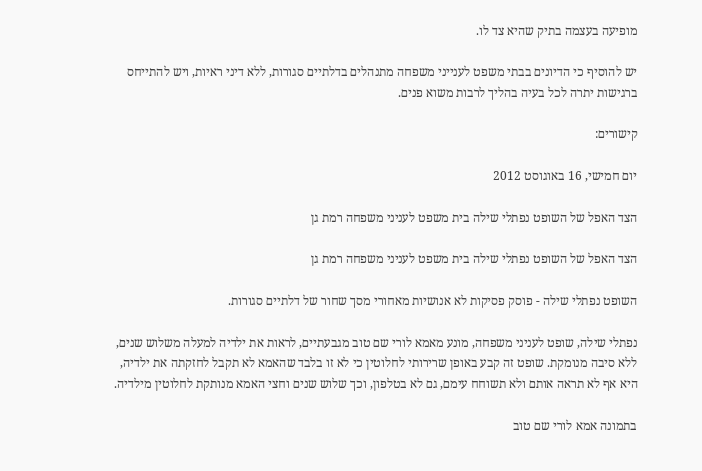מופיעה בעצמה בתיק שהיא צד לו.

יש להוסיף כי הדיונים בבתי משפט לענייני משפחה מתנהלים בדלתיים סגורות, ללא דיני ראיות, ויש להתייחס ברגישות יתרה לכל בעיה בהליך לרבות משוא פנים.

קישורים:

יום חמישי, 16 באוגוסט 2012

הצד האפל של השופט נפתלי שילה בית משפט לעניני משפחה רמת גן

הצד האפל של השופט נפתלי שילה בית משפט לעניני משפחה רמת גן

השופט נפתלי שילה - פוסק פסיקות לא אנושיות מאחורי מסך שחור של דלתיים סגורות.

נפתלי שילה, שופט לעניני משפחה, מונע מאמא לורי שם טוב מגבעתיים, לראות את ילדיה למעלה משלוש שנים, ללא סיבה מנומקת. שופט זה קבע באופן שרירותי לחלוטין כי לא זו בלבד שהאמא לא תקבל לחזקתה את ילדיה, היא אף לא תראה אותם ולא תשוחח עימם, גם לא בטלפון, וכך שלוש שנים וחצי האמא מנותקת לחלוטין מילדיה.

בתמונה אמא לורי שם טוב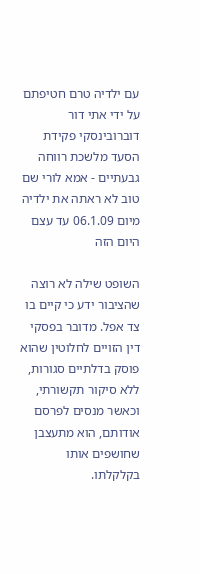עם ילדיה טרם חטיפתם על ידי אתי דור דוברובינסקי פקידת הסעד מלשכת רווחה גבעתיים - אמא לורי שם טוב לא ראתה את ילדיה מיום 06.1.09 עד עצם היום הזה

השופט שילה לא רוצה שהציבור ידע כי קיים בו צד אפל. מדובר בפסקי דין הזויים לחלוטין שהוא פוסק בדלתיים סגורות, ללא סיקור תקשורתי, וכאשר מנסים לפרסם אודותם, הוא מתעצבן שחושפים אותו בקלקלתו.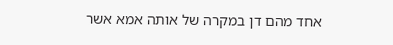אחד מהם דן במקרה של אותה אמא אשר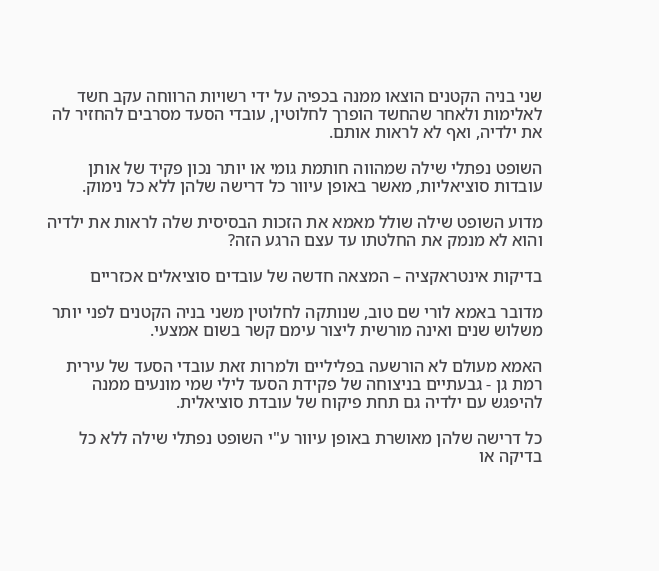שני בניה הקטנים הוצאו ממנה בכפיה על ידי רשויות הרווחה עקב חשד לאלימות ולאחר שהחשד הופרך לחלוטין, עובדי הסעד מסרבים להחזיר לה את ילדיה, ואף לא לראות אותם.

השופט נפתלי שילה שמהווה חותמת גומי או יותר נכון פקיד של אותן עובדות סוציאליות, מאשר באופן עיוור כל דרישה שלהן ללא כל נימוק.

מדוע השופט שילה שולל מאמא את הזכות הבסיסית שלה לראות את ילדיה והוא לא מנמק את החלטתו עד עצם הרגע הזה?

בדיקות אינטראקציה – המצאה חדשה של עובדים סוציאלים אכזריים

מדובר באמא לורי שם טוב, שנותקה לחלוטין משני בניה הקטנים לפני יותר משלוש שנים ואינה מורשית ליצור עימם קשר בשום אמצעי.

האמא מעולם לא הורשעה בפליליים ולמרות זאת עובדי הסעד של עירית רמת גן - גבעתיים בניצוחה של פקידת הסעד לילי שמי מונעים ממנה להיפגש עם ילדיה גם תחת פיקוח של עובדת סוציאלית.

כל דרישה שלהן מאושרת באופן עיוור ע"י השופט נפתלי שילה ללא כל בדיקה או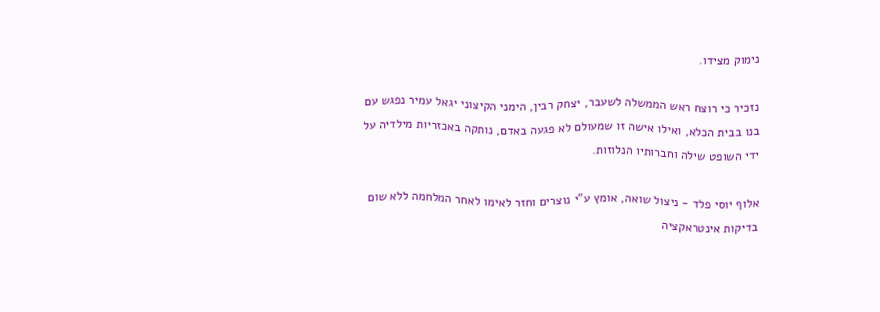נימוק מצידו.

נזכיר כי רוצח ראש הממשלה לשעבר, יצחק רבין, הימני הקיצוני יגאל עמיר נפגש עם בנו בבית הכלא, ואילו אישה זו שמעולם לא פגעה באדם, נותקה באכזריות מילדיה על ידי השופט שילה וחברותיו הנלוזות.

אלוף יוסי פלד - ניצול שואה, אומץ ע"י נוצרים וחזר לאימו לאחר המלחמה ללא שום בדיקות אינטראקציה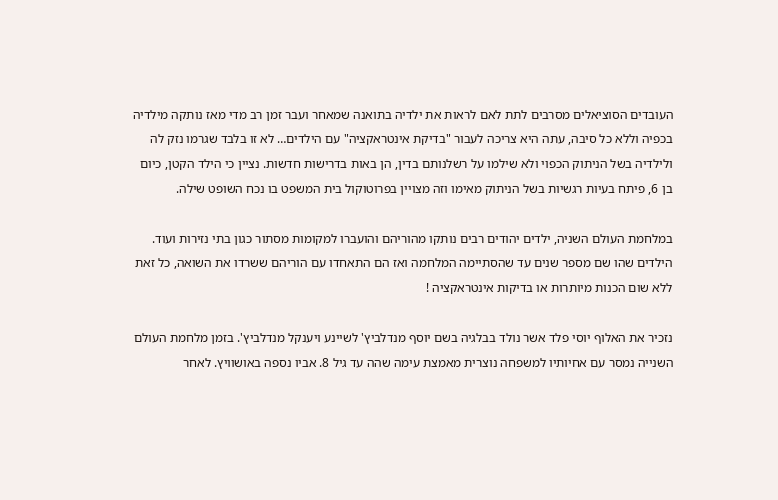העובדים הסוציאלים מסרבים לתת לאם לראות את ילדיה בתואנה שמאחר ועבר זמן רב מדי מאז נותקה מילדיה בכפיה וללא כל סיבה, עתה היא צריכה לעבור "בדיקת אינטראקציה" עם הילדים… לא זו בלבד שגרמו נזק לה ולילדיה בשל הניתוק הכפוי ולא שילמו על רשלנותם בדין, הן באות בדרישות חדשות. נציין כי הילד הקטן, כיום בן 6, פיתח בעיות רגשיות בשל הניתוק מאימו וזה מצויין בפרוטוקול בית המשפט בו נכח השופט שילה.

במלחמת העולם השניה, ילדים יהודים רבים נותקו מהוריהם והועברו למקומות מסתור כגון בתי נזירות ועוד. הילדים שהו שם מספר שנים עד שהסתיימה המלחמה ואז הם התאחדו עם הוריהם ששרדו את השואה, כל זאת ללא שום הכנות מיותרות או בדיקות אינטראקציה !

נזכיר את האלוף יוסי פלד אשר נולד בבלגיה בשם יוסף מנדלביץ' לשיינע ויענקל מנדלביץ'. בזמן מלחמת העולם השנייה נמסר עם אחיותיו למשפחה נוצרית מאמצת עימה שהה עד גיל 8. אביו נספה באושוויץ. לאחר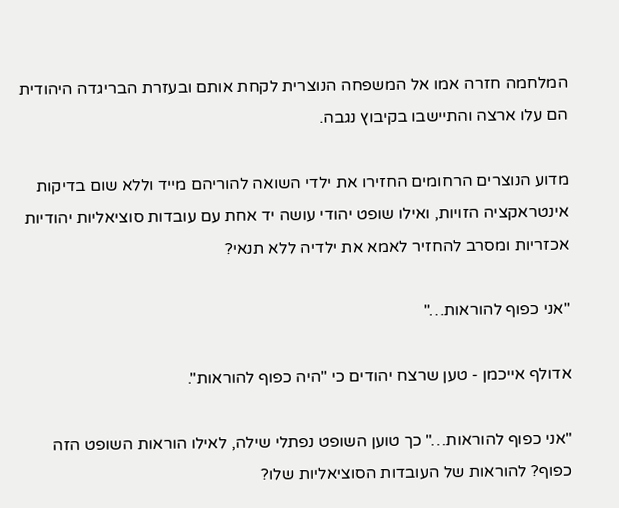המלחמה חזרה אמו אל המשפחה הנוצרית לקחת אותם ובעזרת הבריגדה היהודית הם עלו ארצה והתיישבו בקיבוץ נגבה.

מדוע הנוצרים הרחומים החזירו את ילדי השואה להוריהם מייד וללא שום בדיקות אינטראקציה הזויות, ואילו שופט יהודי עושה יד אחת עם עובדות סוציאליות יהודיות אכזריות ומסרב להחזיר לאמא את ילדיה ללא תנאי?

"אני כפוף להוראות…"

אדולף אייכמן - טען שרצח יהודים כי "היה כפוף להוראות".

"אני כפוף להוראות…" כך טוען השופט נפתלי שילה, לאילו הוראות השופט הזה כפוף? להוראות של העובדות הסוציאליות שלו?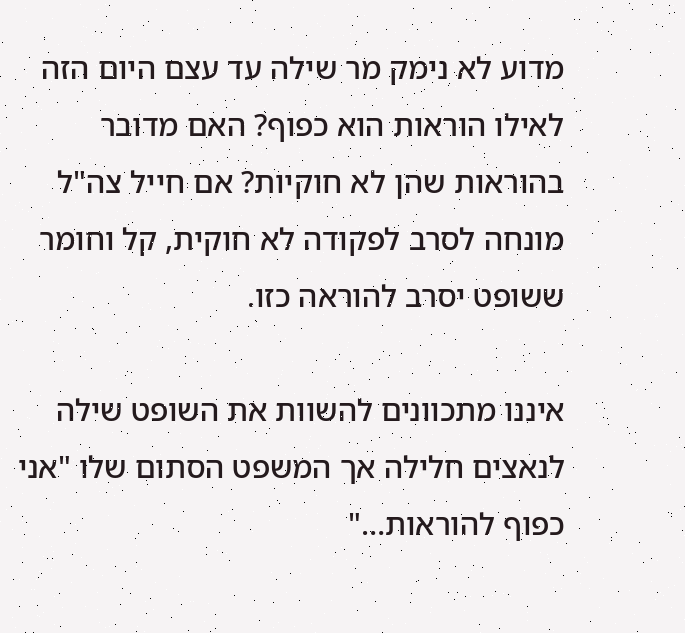מדוע לא נימק מר שילה עד עצם היום הזה לאילו הוראות הוא כפוף? האם מדובר בהוראות שהן לא חוקיות? אם חייל צה"ל מונחה לסרב לפקודה לא חוקית, קל וחומר ששופט יסרב להוראה כזו.

איננו מתכוונים להשוות את השופט שילה לנאצים חלילה אך המשפט הסתום שלו "אני כפוף להוראות…"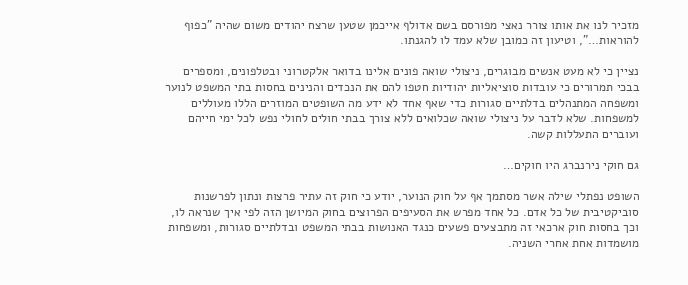מזכיר לנו את אותו צורר נאצי מפורסם בשם אדולף אייכמן שטען שרצח יהודים משום שהיה "כפוף להוראות…", וטיעון זה כמובן שלא עמד לו להגנתו.

נציין כי לא מעט אנשים מבוגרים, ניצולי שואה פונים אלינו בדואר אלקטרוני ובטלפונים, ומספרים בבכי תמרורים כי עובדות סוציאליות יהודיות חטפו להם את הנכדים והנינים בחסות בתי המשפט לנוער ומשפחה המתנהלים בדלתיים סגורות כדי שאף אחד לא ידע מה השופטים המוזרים הללו מעוללים למשפחות. שלא לדבר על ניצולי שואה שכלואים ללא צורך בבתי חולים לחולי נפש לכל ימי חייהם ועוברים התעללות קשה.

גם חוקי נירנברג היו חוקים…

השופט נפתלי שילה אשר מסתמך אף על חוק הנוער, יודע כי חוק זה עתיר פרצות ונתון לפרשנות סוביקטיבית של כל אדם. כל אחד מפרש את הסעיפים הפרוצים בחוק המיושן הזה לפי איך שנראה לו, וכך בחסות חוק ארכאי זה מתבצעים פשעים כנגד האנושות בבתי המשפט ובדלתיים סגורות, ומשפחות מושמדות אחת אחרי השניה.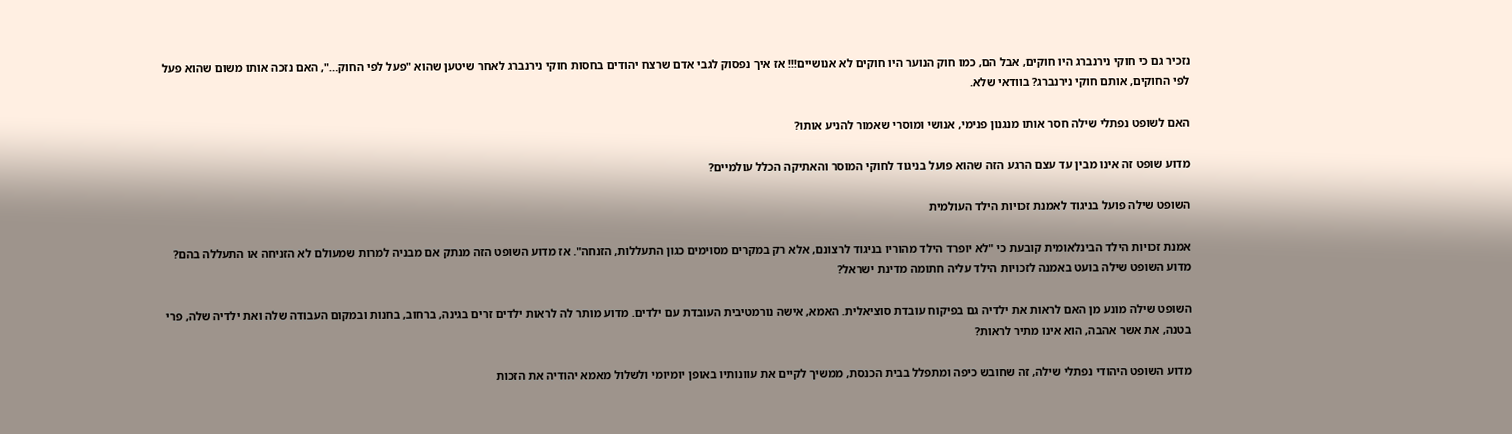נזכיר גם כי חוקי נירנברג היו חוקים, אבל הם, כמו חוק הנוער היו חוקים לא אנושיים!!! אז איך נפסוק לגבי אדם שרצח יהודים בחסות חוקי נירנברג לאחר שיטען שהוא "פעל לפי החוק…", האם נזכה אותו משום שהוא פעל לפי החוקים, אותם חוקי נירנברג? בוודאי שלא.

האם לשופט נפתלי שילה חסר אותו מנגנון פנימי, אנושי ומוסרי שאמור להניע אותו?

מדוע שופט זה אינו מבין עד עצם הרגע הזה שהוא פועל בניגוד לחוקי המוסר והאתיקה הכלל עולמיים?

השופט שילה פועל בניגוד לאמנת זכויות הילד העולמית

אמנת זכויות הילד הבינלאומית קובעת כי "לא יופרד הילד מהוריו בניגוד לרצונם, אלא רק במקרים מסוימים כגון התעללות, הזנחה". אז מדוע השופט הזה מנתק אם מבניה למרות שמעולם לא הזניחה או התעללה בהם? מדוע השופט שילה בועט באמנה לזכויות הילד עליה חתומה מדינת ישראל?

השופט שילה מונע מן האם לראות את ילדיה גם בפיקוח עובדת סוציאלית. האמא, אישה נורמטיבית העובדת עם ילדים. מדוע מותר לה לראות ילדים זרים בגינה, ברחוב, בחנות ובמקום העבודה שלה ואת ילדיה שלה, פרי בטנה, את אשר אהבה, הוא אינו מתיר לראות?

מדוע השופט היהודי נפתלי שילה, זה שחובש כיפה ומתפלל בבית הכנסת, ממשיך לקיים את עוונותיו באופן יומיומי ולשלול מאמא יהודיה את הזכות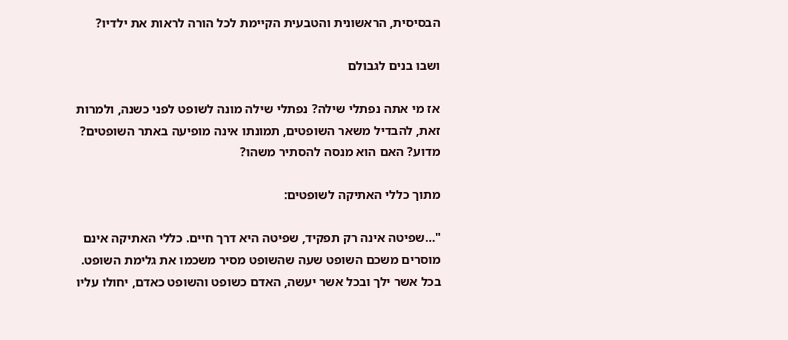הבסיסית, הראשונית והטבעית הקיימת לכל הורה לראות את ילדיו?

ושבו בנים לגבולם

אז מי אתה נפתלי שילה? נפתלי שילה מונה לשופט לפני כשנה, ולמרות זאת, להבדיל משאר השופטים, תמונתו אינה מופיעה באתר השופטים? מדוע? האם הוא מנסה להסתיר משהו?

מתוך כללי האתיקה לשופטים:

"…שפיטה אינה רק תפקיד, שפיטה היא דרך חיים. כללי האתיקה אינם מוסרים משכם השופט שעה שהשופט מסיר משכמו את גלימת השופט. בכל אשר ילך ובכל אשר יעשה, האדם כשופט והשופט כאדם, יחולו עליו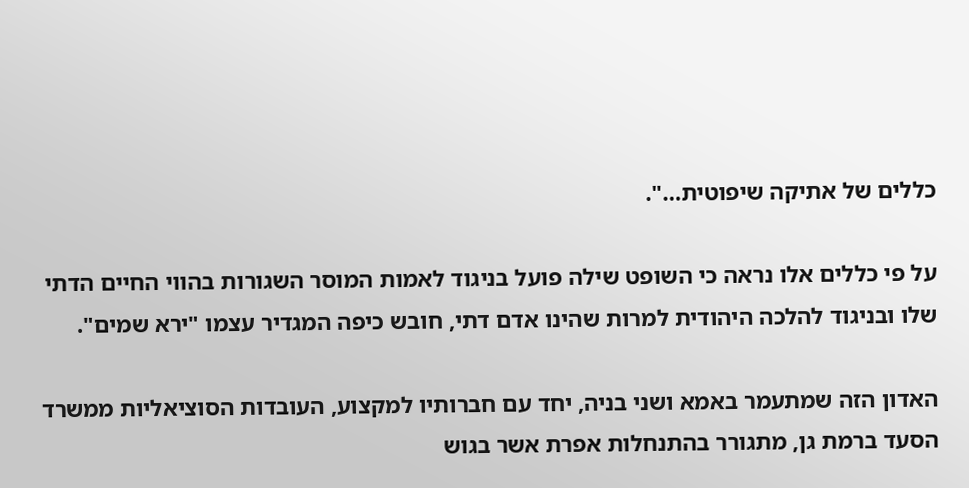כללים של אתיקה שיפוטית…".

על פי כללים אלו נראה כי השופט שילה פועל בניגוד לאמות המוסר השגורות בהווי החיים הדתי שלו ובניגוד להלכה היהודית למרות שהינו אדם דתי, חובש כיפה המגדיר עצמו "ירא שמים".

האדון הזה שמתעמר באמא ושני בניה, יחד עם חברותיו למקצוע, העובדות הסוציאליות ממשרד הסעד ברמת גן, מתגורר בהתנחלות אפרת אשר בגוש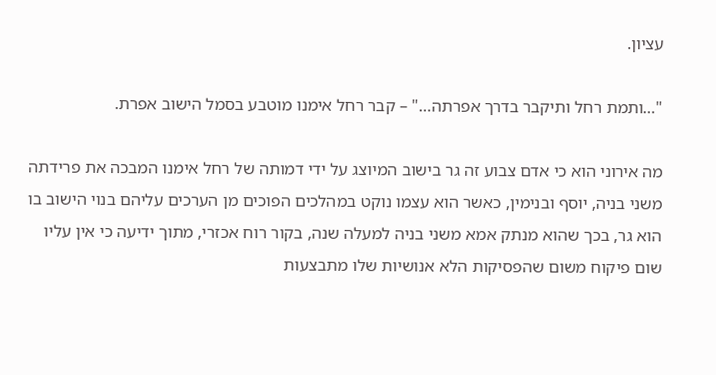עציון.

"…ותמת רחל ותיקבר בדרך אפרתה…" – קבר רחל אימנו מוטבע בסמל הישוב אפרת.

מה אירוני הוא כי אדם צבוע זה גר בישוב המיוצג על ידי דמותה של רחל אימנו המבכה את פרידתה משני בניה, יוסף ובנימין, כאשר הוא עצמו נוקט במהלכים הפוכים מן הערכים עליהם בנוי הישוב בו הוא גר, בכך שהוא מנתק אמא משני בניה למעלה שנה, בקור רוח אכזרי, מתוך ידיעה כי אין עליו שום פיקוח משום שהפסיקות הלא אנושיות שלו מתבצעות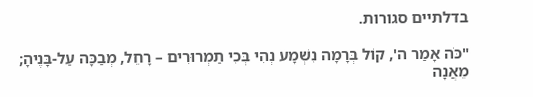בדלתיים סגורות.

"כֹּה אָמַר ה', קוֹל בְּרָמָה נִשְׁמָע נְהִי בְּכִי תַמְרוּרִים – רָחֵל, מְבַכָּה עַל-בָּנֶיהָ; מֵאֲנָה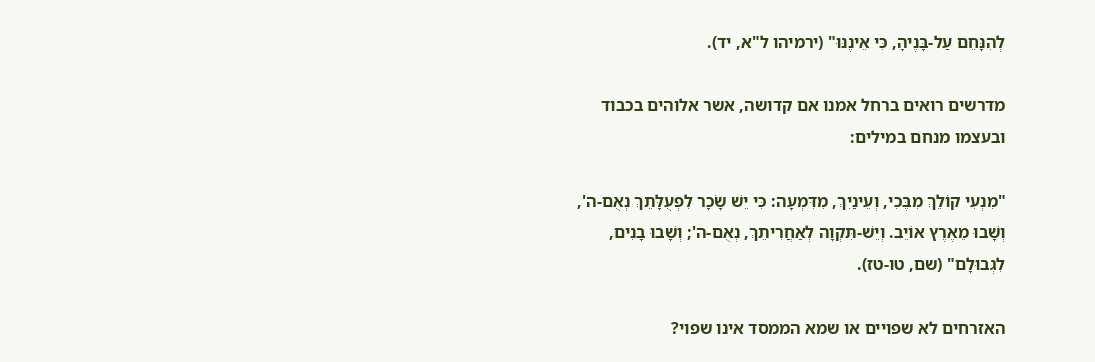לְהִנָּחֵם עַל-בָּנֶיהָ, כִּי אֵינֶנּוּ" (ירמיהו ל"א, יד).

מדרשים רואים ברחל אמנו אם קדושה, אשר אלוהים בכבוד ובעצמו מנחם במילים:

"מִנְעִי קוֹלֵךְ מִבֶּכִי, וְעֵינַיִךְ, מִדִּמְעָה: כִּי יֵשׁ שָׂכָר לִפְעֻלָּתֵךְ נְאֻם-ה', וְשָׁבוּ מֵאֶרֶץ אוֹיֵב. וְיֵשׁ-תִּקְוָה לְאַחֲרִיתֵךְ, נְאֻם-ה'; וְשָׁבוּ בָנִים, לִגְבוּלָם" (שם, טו-טז).

האזרחים לא שפויים או שמא הממסד אינו שפוי?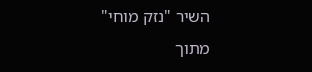השיר "נזק מוחי" מתוך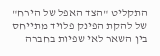התקליט "הצד האפל של הירח" של להקת הפינק פלויד מתייחס בין השאר לאי שפיות בחברה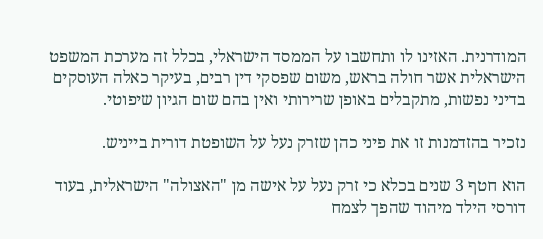המודרנית. האזינו לו ותחשבו על הממסד הישראלי, בכלל זה מערכת המשפט הישראלית אשר חולה בראש, משום שפסקי דין רבים, בעיקר כאלה העוסקים בדיני נפשות, מתקבלים באופן שרירותי ואין בהם שום הגיון שיפוטי.

נזכיר בהזדמנות זו את פיני כהן שזרק נעל על השופטת דורית בייניש.

הוא חטף 3 שנים בכלא כי זרק נעל על אישה מן "האצולה" הישראלית, בעוד דורסי הילד מיהוד שהפך לצמח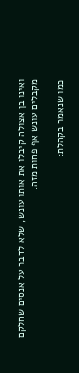ואינו בן אצולה קיבלו את אותו עונש, שלא לדבר על אנסים שחלקם מקבלים עונש אף פחות מזה.

כמו שנאמר בקהלת: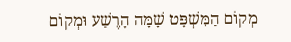מְקוֹם הַמִּשְׁפָּט שָׁמָּה הָרֶשַׁע וּמְקוֹם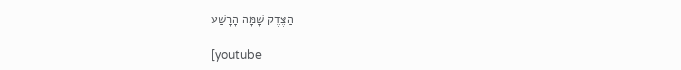הַצֶּדֶק שָׁמָּה הָרָשַׁע

[youtube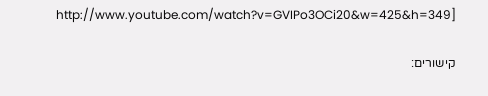http://www.youtube.com/watch?v=GVIPo3OCi20&w=425&h=349]

קישורים: